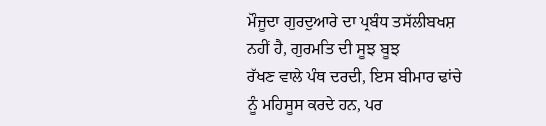ਮੌਜੂਦਾ ਗੁਰਦੁਆਰੇ ਦਾ ਪ੍ਰਬੰਧ ਤਸੱਲੀਬਖਸ਼ ਨਹੀਂ ਹੈ, ਗੁਰਮਤਿ ਦੀ ਸੂਝ ਬੂਝ
ਰੱਖਣ ਵਾਲੇ ਪੰਥ ਦਰਦੀ, ਇਸ ਬੀਮਾਰ ਢਾਂਚੇ ਨੂੰ ਮਹਿਸੂਸ ਕਰਦੇ ਹਨ, ਪਰ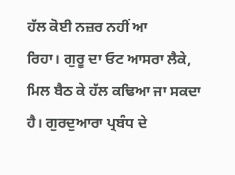ਹੱਲ ਕੋਈ ਨਜ਼ਰ ਨਹੀਂ ਆ
ਰਿਹਾ। ਗੁਰੂ ਦਾ ਓਟ ਆਸਰਾ ਲੈਕੇ, ਮਿਲ ਬੈਠ ਕੇ ਹੱਲ ਕਢਿਆ ਜਾ ਸਕਦਾ ਹੈ। ਗੁਰਦੁਆਰਾ ਪ੍ਰਬੰਧ ਦੇ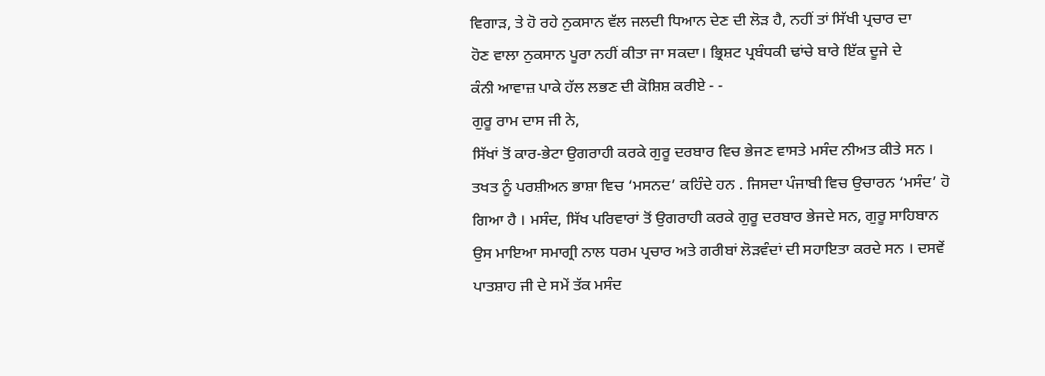ਵਿਗਾੜ, ਤੇ ਹੋ ਰਹੇ ਨੁਕਸਾਨ ਵੱਲ ਜਲਦੀ ਧਿਆਨ ਦੇਣ ਦੀ ਲੋੜ ਹੈ, ਨਹੀਂ ਤਾਂ ਸਿੱਖੀ ਪ੍ਰਚਾਰ ਦਾ
ਹੋਣ ਵਾਲਾ ਨੁਕਸਾਨ ਪੂਰਾ ਨਹੀਂ ਕੀਤਾ ਜਾ ਸਕਦਾ। ਭ੍ਰਿਸ਼ਟ ਪ੍ਰਬੰਧਕੀ ਢਾਂਚੇ ਬਾਰੇ ਇੱਕ ਦੂਜੇ ਦੇ
ਕੰਨੀ ਆਵਾਜ਼ ਪਾਕੇ ਹੱਲ ਲਭਣ ਦੀ ਕੋਸ਼ਿਸ਼ ਕਰੀਏ - -
ਗੁਰੂ ਰਾਮ ਦਾਸ ਜੀ ਨੇ,
ਸਿੱਖਾਂ ਤੋਂ ਕਾਰ-ਭੇਟਾ ਉਗਰਾਹੀ ਕਰਕੇ ਗੁਰੂ ਦਰਬਾਰ ਵਿਚ ਭੇਜਣ ਵਾਸਤੇ ਮਸੰਦ ਨੀਅਤ ਕੀਤੇ ਸਨ ।
ਤਖਤ ਨੂੰ ਪਰਸ਼ੀਅਨ ਭਾਸ਼ਾ ਵਿਚ ‘ਮਸਨਦ’ ਕਹਿੰਦੇ ਹਨ . ਜਿਸਦਾ ਪੰਜਾਬੀ ਵਿਚ ਉਚਾਰਨ ‘ਮਸੰਦ’ ਹੋ
ਗਿਆ ਹੈ । ਮਸੰਦ, ਸਿੱਖ ਪਰਿਵਾਰਾਂ ਤੋਂ ਉਗਰਾਹੀ ਕਰਕੇ ਗੁਰੂ ਦਰਬਾਰ ਭੇਜਦੇ ਸਨ, ਗੁਰੂ ਸਾਹਿਬਾਨ
ਉਸ ਮਾਇਆ ਸਮਾਗ੍ਰੀ ਨਾਲ ਧਰਮ ਪ੍ਰਚਾਰ ਅਤੇ ਗਰੀਬਾਂ ਲੋੜਵੰਦਾਂ ਦੀ ਸਹਾਇਤਾ ਕਰਦੇ ਸਨ । ਦਸਵੇਂ
ਪਾਤਸ਼ਾਹ ਜੀ ਦੇ ਸਮੇਂ ਤੱਕ ਮਸੰਦ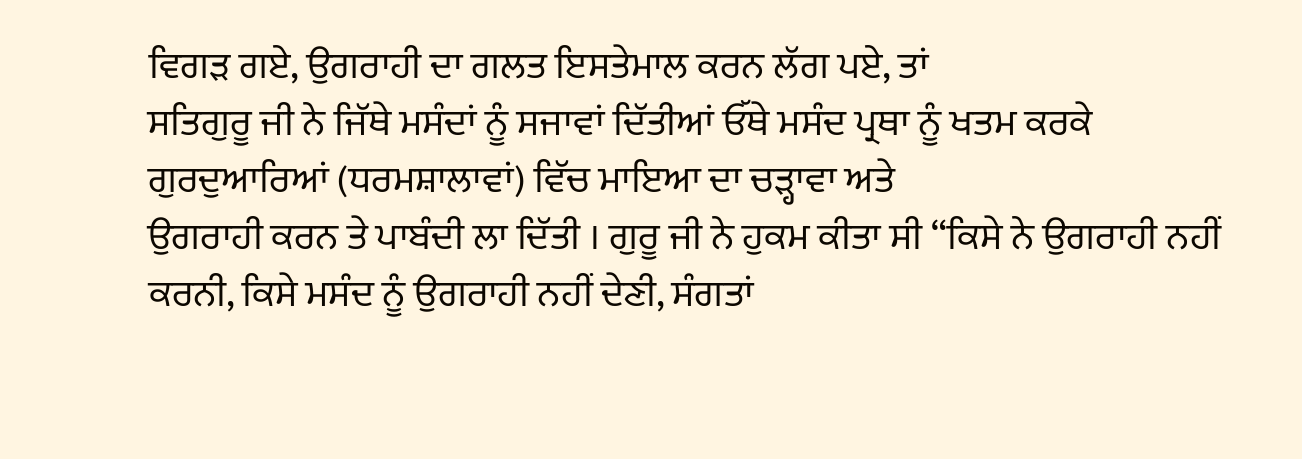ਵਿਗੜ ਗਏ, ਉਗਰਾਹੀ ਦਾ ਗਲਤ ਇਸਤੇਮਾਲ ਕਰਨ ਲੱਗ ਪਏ, ਤਾਂ
ਸਤਿਗੁਰੂ ਜੀ ਨੇ ਜਿੱਥੇ ਮਸੰਦਾਂ ਨੂੰ ਸਜਾਵਾਂ ਦਿੱਤੀਆਂ ਓੱਥੇ ਮਸੰਦ ਪ੍ਰਥਾ ਨੂੰ ਖਤਮ ਕਰਕੇ
ਗੁਰਦੁਆਰਿਆਂ (ਧਰਮਸ਼ਾਲਾਵਾਂ) ਵਿੱਚ ਮਾਇਆ ਦਾ ਚੜ੍ਹਾਵਾ ਅਤੇ
ਉਗਰਾਹੀ ਕਰਨ ਤੇ ਪਾਬੰਦੀ ਲਾ ਦਿੱਤੀ । ਗੁਰੂ ਜੀ ਨੇ ਹੁਕਮ ਕੀਤਾ ਸੀ “ਕਿਸੇ ਨੇ ਉਗਰਾਹੀ ਨਹੀਂ
ਕਰਨੀ, ਕਿਸੇ ਮਸੰਦ ਨੂੰ ਉਗਰਾਹੀ ਨਹੀਂ ਦੇਣੀ, ਸੰਗਤਾਂ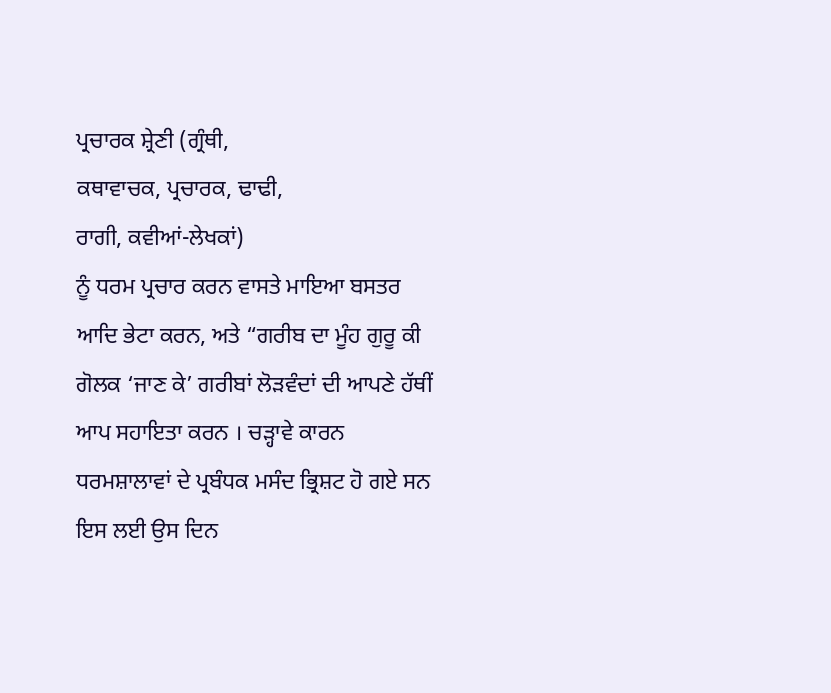ਪ੍ਰਚਾਰਕ ਸ਼੍ਰੇਣੀ (ਗ੍ਰੰਥੀ,
ਕਥਾਵਾਚਕ, ਪ੍ਰਚਾਰਕ, ਢਾਢੀ,
ਰਾਗੀ, ਕਵੀਆਂ-ਲੇਖਕਾਂ)
ਨੂੰ ਧਰਮ ਪ੍ਰਚਾਰ ਕਰਨ ਵਾਸਤੇ ਮਾਇਆ ਬਸਤਰ ਆਦਿ ਭੇਟਾ ਕਰਨ, ਅਤੇ “ਗਰੀਬ ਦਾ ਮੂੰਹ ਗੁਰੂ ਕੀ
ਗੋਲਕ ‘ਜਾਣ ਕੇ’ ਗਰੀਬਾਂ ਲੋੜਵੰਦਾਂ ਦੀ ਆਪਣੇ ਹੱਥੀਂ ਆਪ ਸਹਾਇਤਾ ਕਰਨ । ਚੜ੍ਹਾਵੇ ਕਾਰਨ
ਧਰਮਸ਼ਾਲਾਵਾਂ ਦੇ ਪ੍ਰਬੰਧਕ ਮਸੰਦ ਭ੍ਰਿਸ਼ਟ ਹੋ ਗਏ ਸਨ ਇਸ ਲਈ ਉਸ ਦਿਨ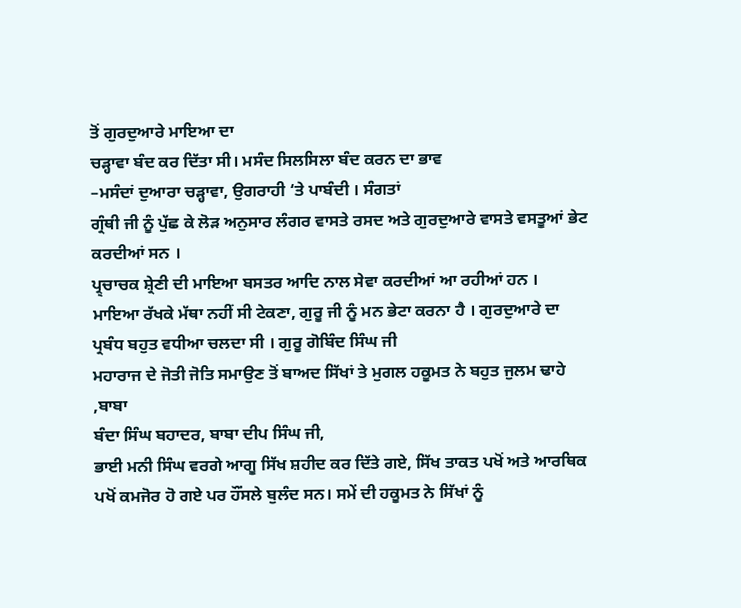ਤੋਂ ਗੁਰਦੁਆਰੇ ਮਾਇਆ ਦਾ
ਚੜ੍ਹਾਵਾ ਬੰਦ ਕਰ ਦਿੱਤਾ ਸੀ। ਮਸੰਦ ਸਿਲਸਿਲਾ ਬੰਦ ਕਰਨ ਦਾ ਭਾਵ
–ਮਸੰਦਾਂ ਦੁਆਰਾ ਚੜ੍ਹਾਵਾ, ਉਗਰਾਹੀ ‘ਤੇ ਪਾਬੰਦੀ । ਸੰਗਤਾਂ
ਗ੍ਰੰਥੀ ਜੀ ਨੂੰ ਪੁੱਛ ਕੇ ਲੋੜ ਅਨੁਸਾਰ ਲੰਗਰ ਵਾਸਤੇ ਰਸਦ ਅਤੇ ਗੁਰਦੁਆਰੇ ਵਾਸਤੇ ਵਸਤੂਆਂ ਭੇਟ
ਕਰਦੀਆਂ ਸਨ ।
ਪ੍ਰ੍ਚਾਚਕ ਸ਼੍ਰੇਣੀ ਦੀ ਮਾਇਆ ਬਸਤਰ ਆਦਿ ਨਾਲ ਸੇਵਾ ਕਰਦੀਆਂ ਆ ਰਹੀਆਂ ਹਨ ।
ਮਾਇਆ ਰੱਖਕੇ ਮੱਥਾ ਨਹੀਂ ਸੀ ਟੇਕਣਾ, ਗੁਰੂ ਜੀ ਨੂੰ ਮਨ ਭੇਟਾ ਕਰਨਾ ਹੈ । ਗੁਰਦੁਆਰੇ ਦਾ
ਪ੍ਰਬੰਧ ਬਹੁਤ ਵਧੀਆ ਚਲਦਾ ਸੀ । ਗੁਰੂ ਗੋਬਿੰਦ ਸਿੰਘ ਜੀ
ਮਹਾਰਾਜ ਦੇ ਜੋਤੀ ਜੋਤਿ ਸਮਾਉਣ ਤੋਂ ਬਾਅਦ ਸਿੱਖਾਂ ਤੇ ਮੁਗਲ ਹਕੂਮਤ ਨੇ ਬਹੁਤ ਜੁਲਮ ਢਾਹੇ ,ਬਾਬਾ
ਬੰਦਾ ਸਿੰਘ ਬਹਾਦਰ, ਬਾਬਾ ਦੀਪ ਸਿੰਘ ਜੀ,
ਭਾਈ ਮਨੀ ਸਿੰਘ ਵਰਗੇ ਆਗੂ ਸਿੱਖ ਸ਼ਹੀਦ ਕਰ ਦਿੱਤੇ ਗਏ, ਸਿੱਖ ਤਾਕਤ ਪਖੋਂ ਅਤੇ ਆਰਥਿਕ
ਪਖੋਂ ਕਮਜੋਰ ਹੋ ਗਏ ਪਰ ਹੌਂਸਲੇ ਬੁਲੰਦ ਸਨ। ਸਮੇਂ ਦੀ ਹਕੂਮਤ ਨੇ ਸਿੱਖਾਂ ਨੂੰ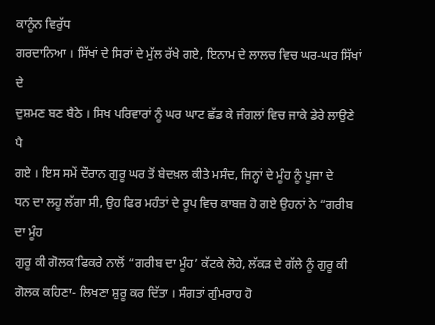ਕਾਨੂੰਨ ਵਿਰੁੱਧ
ਗਰਦਾਨਿਆ । ਸਿੱਖਾਂ ਦੇ ਸਿਰਾਂ ਦੇ ਮੁੱਲ ਰੱਖੇ ਗਏ, ਇਨਾਮ ਦੇ ਲਾਲਚ ਵਿਚ ਘਰ-ਘਰ ਸਿੱਖਾਂ ਦੇ
ਦੁਸ਼ਮਣ ਬਣ ਬੈਠੇ । ਸਿਖ ਪਰਿਵਾਰਾਂ ਨੂੰ ਘਰ ਘਾਟ ਛੱਡ ਕੇ ਜੰਗਲਾਂ ਵਿਚ ਜਾਕੇ ਡੇਰੇ ਲਾਉਣੇ ਪੈ
ਗਏ । ਇਸ ਸਮੇਂ ਦੌਰਾਨ ਗੁਰੂ ਘਰ ਤੋਂ ਬੇਦਖ਼ਲ ਕੀਤੇ ਮਸੰਦ, ਜਿਨ੍ਹਾਂ ਦੇ ਮੂੰਹ ਨੂੰ ਪੂਜਾ ਦੇ
ਧਨ ਦਾ ਲਹੂ ਲੱਗਾ ਸੀ, ਉਹ ਫਿਰ ਮਹੰਤਾਂ ਦੇ ਰੂਪ ਵਿਚ ਕਾਬਜ਼ ਹੋ ਗਏ ਉਹਨਾਂ ਨੇ “ਗਰੀਬ ਦਾ ਮੂੰਹ
ਗੁਰੂ ਕੀ ਗੋਲਕ’ਫਿਕਰੇ ਨਾਲੋਂ “ਗਰੀਬ ਦਾ ਮੂੰਹ’ ਕੱਟਕੇ ਲੋਹੇ, ਲੱਕੜ ਦੇ ਗੱਲੇ ਨੂੰ ਗੁਰੂ ਕੀ
ਗੋਲਕ ਕਹਿਣਾ- ਲਿਖਣਾ ਸ਼ੁਰੂ ਕਰ ਦਿੱਤਾ । ਸੰਗਤਾਂ ਗੁੰਮਰਾਹ ਹੋ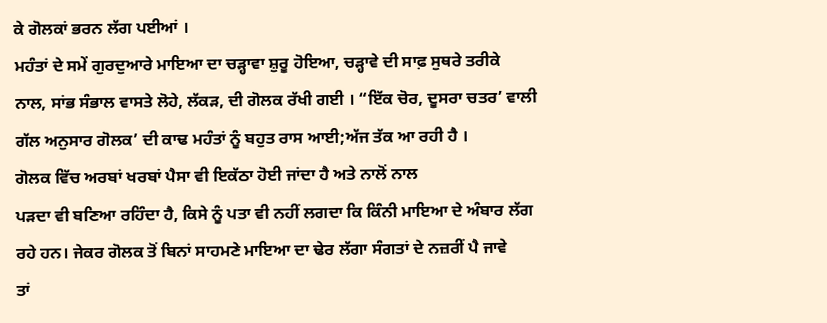ਕੇ ਗੋਲਕਾਂ ਭਰਨ ਲੱਗ ਪਈਆਂ ।
ਮਹੰਤਾਂ ਦੇ ਸਮੇਂ ਗੁਰਦੁਆਰੇ ਮਾਇਆ ਦਾ ਚੜ੍ਹਾਵਾ ਸ਼ੁਰੂ ਹੋਇਆ, ਚੜ੍ਹਾਵੇ ਦੀ ਸਾਫ਼ ਸੁਥਰੇ ਤਰੀਕੇ
ਨਾਲ, ਸਾਂਭ ਸੰਭਾਲ ਵਾਸਤੇ ਲੋਹੇ, ਲੱਕੜ, ਦੀ ਗੋਲਕ ਰੱਖੀ ਗਈ । “ਇੱਕ ਚੋਰ, ਦੂਸਰਾ ਚਤਰ’ ਵਾਲੀ
ਗੱਲ ਅਨੁਸਾਰ ਗੋਲਕ’ ਦੀ ਕਾਢ ਮਹੰਤਾਂ ਨੂੰ ਬਹੁਤ ਰਾਸ ਆਈ;ਅੱਜ ਤੱਕ ਆ ਰਹੀ ਹੈ ।
ਗੋਲਕ ਵਿੱਚ ਅਰਬਾਂ ਖਰਬਾਂ ਪੈਸਾ ਵੀ ਇਕੱਠਾ ਹੋਈ ਜਾਂਦਾ ਹੈ ਅਤੇ ਨਾਲੋਂ ਨਾਲ
ਪੜਦਾ ਵੀ ਬਣਿਆ ਰਹਿੰਦਾ ਹੈ, ਕਿਸੇ ਨੂੰ ਪਤਾ ਵੀ ਨਹੀਂ ਲਗਦਾ ਕਿ ਕਿੰਨੀ ਮਾਇਆ ਦੇ ਅੰਬਾਰ ਲੱਗ
ਰਹੇ ਹਨ। ਜੇਕਰ ਗੋਲਕ ਤੋਂ ਬਿਨਾਂ ਸਾਹਮਣੇ ਮਾਇਆ ਦਾ ਢੇਰ ਲੱਗਾ ਸੰਗਤਾਂ ਦੇ ਨਜ਼ਰੀਂ ਪੈ ਜਾਵੇ
ਤਾਂ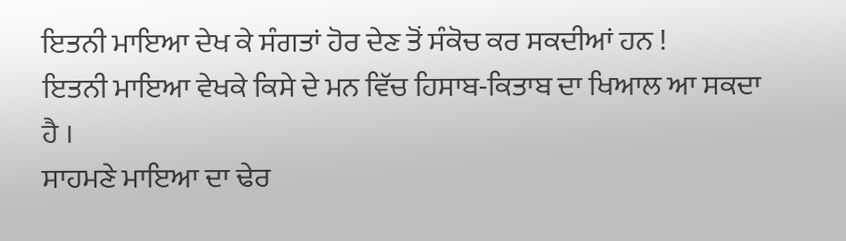ਇਤਨੀ ਮਾਇਆ ਦੇਖ ਕੇ ਸੰਗਤਾਂ ਹੋਰ ਦੇਣ ਤੋਂ ਸੰਕੋਚ ਕਰ ਸਕਦੀਆਂ ਹਨ !
ਇਤਨੀ ਮਾਇਆ ਵੇਖਕੇ ਕਿਸੇ ਦੇ ਮਨ ਵਿੱਚ ਹਿਸਾਬ-ਕਿਤਾਬ ਦਾ ਖਿਆਲ ਆ ਸਕਦਾ ਹੈ ।
ਸਾਹਮਣੇ ਮਾਇਆ ਦਾ ਢੇਰ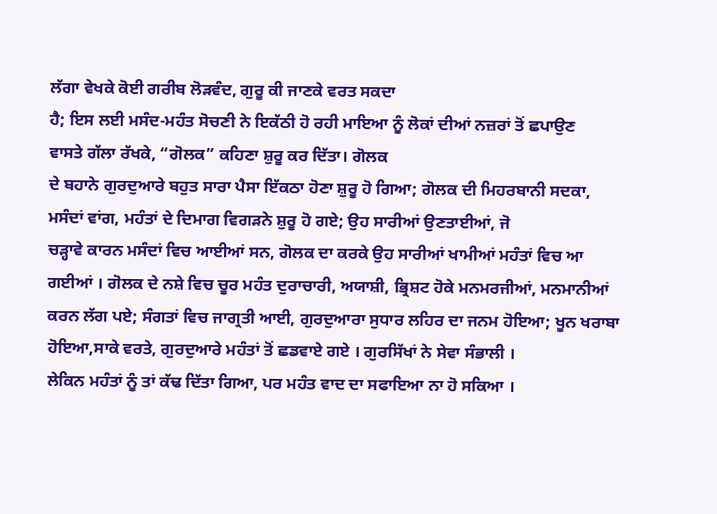ਲੱਗਾ ਵੇਖਕੇ ਕੋਈ ਗਰੀਬ ਲੋੜਵੰਦ, ਗੁਰੂ ਕੀ ਜਾਣਕੇ ਵਰਤ ਸਕਦਾ
ਹੈ; ਇਸ ਲਈ ਮਸੰਦ-ਮਹੰਤ ਸੋਚਣੀ ਨੇ ਇਕੱਠੀ ਹੋ ਰਹੀ ਮਾਇਆ ਨੂੰ ਲੋਕਾਂ ਦੀਆਂ ਨਜ਼ਰਾਂ ਤੋਂ ਛਪਾਉਣ
ਵਾਸਤੇ ਗੱਲਾ ਰੱਖਕੇ, “ਗੋਲਕ” ਕਹਿਣਾ ਸ਼ੁਰੂ ਕਰ ਦਿੱਤਾ। ਗੋਲਕ
ਦੇ ਬਹਾਨੇ ਗੁਰਦੁਆਰੇ ਬਹੁਤ ਸਾਰਾ ਪੈਸਾ ਇੱਕਠਾ ਹੋਣਾ ਸ਼ੁਰੂ ਹੋ ਗਿਆ; ਗੋਲਕ ਦੀ ਮਿਹਰਬਾਨੀ ਸਦਕਾ,
ਮਸੰਦਾਂ ਵਾਂਗ, ਮਹੰਤਾਂ ਦੇ ਦਿਮਾਗ ਵਿਗੜਨੇ ਸ਼ੁਰੂ ਹੋ ਗਏ; ਉਹ ਸਾਰੀਆਂ ਉਣਤਾਈਆਂ, ਜੋ
ਚੜ੍ਹਾਵੇ ਕਾਰਨ ਮਸੰਦਾਂ ਵਿਚ ਆਈਆਂ ਸਨ, ਗੋਲਕ ਦਾ ਕਰਕੇ ਉਹ ਸਾਰੀਆਂ ਖਾਮੀਆਂ ਮਹੰਤਾਂ ਵਿਚ ਆ
ਗਈਆਂ । ਗੋਲਕ ਦੇ ਨਸ਼ੇ ਵਿਚ ਚੂਰ ਮਹੰਤ ਦੁਰਾਚਾਰੀ, ਅਯਾਸ਼ੀ, ਭ੍ਰਿਸ਼ਟ ਹੋਕੇ ਮਨਮਰਜੀਆਂ, ਮਨਮਾਨੀਆਂ
ਕਰਨ ਲੱਗ ਪਏ; ਸੰਗਤਾਂ ਵਿਚ ਜਾਗ੍ਰਤੀ ਆਈ, ਗੁਰਦੁਆਰਾ ਸੁਧਾਰ ਲਹਿਰ ਦਾ ਜਨਮ ਹੋਇਆ; ਖੂਨ ਖਰਾਬਾ
ਹੋਇਆ,ਸਾਕੇ ਵਰਤੇ, ਗੁਰਦੁਆਰੇ ਮਹੰਤਾਂ ਤੋਂ ਛਡਵਾਏ ਗਏ । ਗੁਰਸਿੱਖਾਂ ਨੇ ਸੇਵਾ ਸੰਭਾਲੀ ।
ਲੇਕਿਨ ਮਹੰਤਾਂ ਨੂੰ ਤਾਂ ਕੱਢ ਦਿੱਤਾ ਗਿਆ, ਪਰ ਮਹੰਤ ਵਾਦ ਦਾ ਸਫਾਇਆ ਨਾ ਹੋ ਸਕਿਆ ।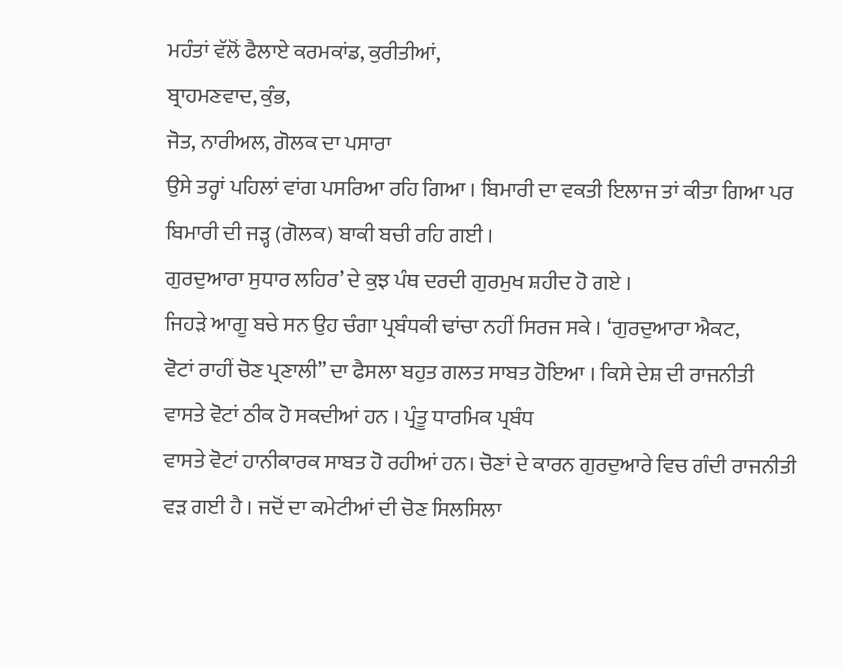ਮਹੰਤਾਂ ਵੱਲੋਂ ਫੈਲਾਏ ਕਰਮਕਾਂਡ, ਕੁਰੀਤੀਆਂ,
ਬ੍ਰਾਹਮਣਵਾਦ, ਕੁੰਭ,
ਜੋਤ, ਨਾਰੀਅਲ, ਗੋਲਕ ਦਾ ਪਸਾਰਾ
ਉਸੇ ਤਰ੍ਹਾਂ ਪਹਿਲਾਂ ਵਾਂਗ ਪਸਰਿਆ ਰਹਿ ਗਿਆ । ਬਿਮਾਰੀ ਦਾ ਵਕਤੀ ਇਲਾਜ ਤਾਂ ਕੀਤਾ ਗਿਆ ਪਰ
ਬਿਮਾਰੀ ਦੀ ਜੜ੍ਹ (ਗੋਲਕ) ਬਾਕੀ ਬਚੀ ਰਹਿ ਗਈ ।
ਗੁਰਦੁਆਰਾ ਸੁਧਾਰ ਲਹਿਰ’ ਦੇ ਕੁਝ ਪੰਥ ਦਰਦੀ ਗੁਰਮੁਖ ਸ਼ਹੀਦ ਹੋ ਗਏ ।
ਜਿਹੜੇ ਆਗੂ ਬਚੇ ਸਨ ਉਹ ਚੰਗਾ ਪ੍ਰਬੰਧਕੀ ਢਾਂਚਾ ਨਹੀਂ ਸਿਰਜ ਸਕੇ । ‘ਗੁਰਦੁਆਰਾ ਐਕਟ,
ਵੋਟਾਂ ਰਾਹੀਂ ਚੋਣ ਪ੍ਰਣਾਲੀ” ਦਾ ਫੈਸਲਾ ਬਹੁਤ ਗਲਤ ਸਾਬਤ ਹੋਇਆ । ਕਿਸੇ ਦੇਸ਼ ਦੀ ਰਾਜਨੀਤੀ
ਵਾਸਤੇ ਵੋਟਾਂ ਠੀਕ ਹੋ ਸਕਦੀਆਂ ਹਨ । ਪ੍ਰੰਤੂ ਧਾਰਮਿਕ ਪ੍ਰਬੰਧ
ਵਾਸਤੇ ਵੋਟਾਂ ਹਾਨੀਕਾਰਕ ਸਾਬਤ ਹੋ ਰਹੀਆਂ ਹਨ। ਚੋਣਾਂ ਦੇ ਕਾਰਨ ਗੁਰਦੁਆਰੇ ਵਿਚ ਗੰਦੀ ਰਾਜਨੀਤੀ
ਵੜ ਗਈ ਹੈ । ਜਦੋਂ ਦਾ ਕਮੇਟੀਆਂ ਦੀ ਚੋਣ ਸਿਲਸਿਲਾ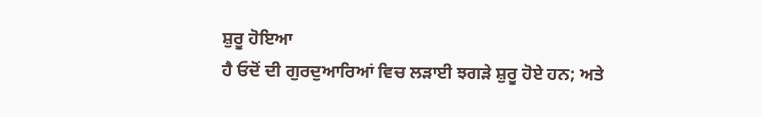ਸ਼ੁਰੂ ਹੋਇਆ
ਹੈ ਓਦੋਂ ਦੀ ਗੁਰਦੁਆਰਿਆਂ ਵਿਚ ਲੜਾਈ ਝਗੜੇ ਸ਼ੁਰੂ ਹੋਏ ਹਨ; ਅਤੇ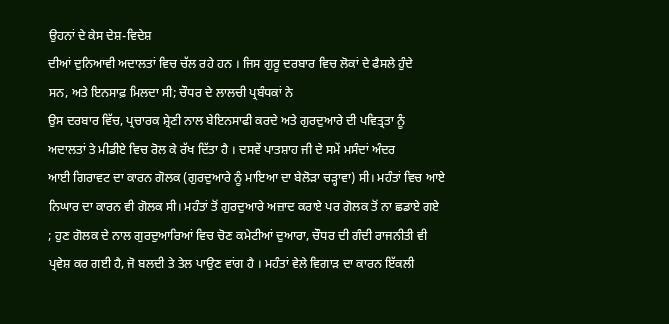ਉਹਨਾਂ ਦੇ ਕੇਸ ਦੇਸ਼-ਵਿਦੇਸ਼
ਦੀਆਂ ਦੁਨਿਆਵੀ ਅਦਾਲਤਾਂ ਵਿਚ ਚੱਲ ਰਹੇ ਹਨ । ਜਿਸ ਗੁਰੂ ਦਰਬਾਰ ਵਿਚ ਲੋਕਾਂ ਦੇ ਫੈਸਲੇ ਹੁੰਦੇ
ਸਨ, ਅਤੇ ਇਨਸਾਫ਼ ਮਿਲਦਾ ਸੀ; ਚੌਧਰ ਦੇ ਲਾਲਚੀ ਪ੍ਰਬੰਧਕਾਂ ਨੇ
ਉਸ ਦਰਬਾਰ ਵਿੱਚ, ਪ੍ਰਚਾਰਕ ਸ਼੍ਰੇਣੀ ਨਾਲ ਬੇਇਨਸਾਫੀ ਕਰਦੇ ਅਤੇ ਗੁਰਦੁਆਰੇ ਦੀ ਪਵਿਤ੍ਰਤਾ ਨੂੰ
ਅਦਾਲਤਾਂ ਤੇ ਮੀਡੀਏ ਵਿਚ ਰੋਲ ਕੇ ਰੱਖ ਦਿੱਤਾ ਹੈ । ਦਸਵੇਂ ਪਾਤਸ਼ਾਹ ਜੀ ਦੇ ਸਮੇਂ ਮਸੰਦਾਂ ਅੰਦਰ
ਆਈ ਗਿਰਾਵਟ ਦਾ ਕਾਰਨ ਗੋਲਕ (ਗੁਰਦੁਆਰੇ ਨੂੰ ਮਾਇਆ ਦਾ ਬੇਲੋੜਾ ਚੜ੍ਹਾਵਾ) ਸੀ। ਮਹੰਤਾਂ ਵਿਚ ਆਏ
ਨਿਘਾਰ ਦਾ ਕਾਰਨ ਵੀ ਗੋਲਕ ਸੀ। ਮਹੰਤਾਂ ਤੋਂ ਗੁਰਦੁਆਰੇ ਅਜ਼ਾਦ ਕਰਾਏ ਪਰ ਗੋਲਕ ਤੋਂ ਨਾ ਛਡਾਏ ਗਏ
; ਹੁਣ ਗੋਲਕ ਦੇ ਨਾਲ ਗੁਰਦੁਆਰਿਆਂ ਵਿਚ ਚੋਣ ਕਮੇਟੀਆਂ ਦੁਆਰਾ, ਚੌਧਰ ਦੀ ਗੰਦੀ ਰਾਜਨੀਤੀ ਵੀ
ਪ੍ਰਵੇਸ਼ ਕਰ ਗਈ ਹੈ, ਜੋ ਬਲਦੀ ਤੇ ਤੇਲ ਪਾਉਣ ਵਾਂਗ ਹੈ । ਮਹੰਤਾਂ ਵੇਲੇ ਵਿਗਾੜ ਦਾ ਕਾਰਨ ਇੱਕਲੀ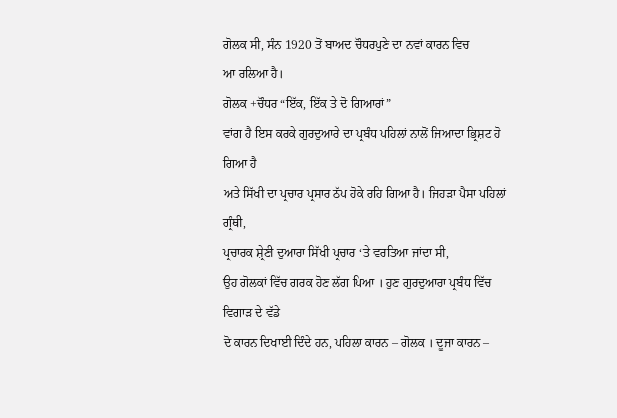ਗੋਲਕ ਸੀ, ਸੰਨ 1920 ਤੋਂ ਬਾਅਦ ਚੌਧਰਪੁਣੇ ਦਾ ਨਵਾਂ ਕਾਰਨ ਵਿਚ
ਆ ਰਲਿਆ ਹੈ।
ਗੋਲਕ +ਚੌਧਰ “ਇੱਕ, ਇੱਕ ਤੇ ਦੋ ਗਿਆਰਾਂ”
ਵਾਂਗ ਹੈ ਇਸ ਕਰਕੇ ਗੁਰਦੁਆਰੇ ਦਾ ਪ੍ਰਬੰਧ ਪਹਿਲਾਂ ਨਾਲੋਂ ਜਿਆਦਾ ਭ੍ਰਿਸ਼ਟ ਹੋ ਗਿਆ ਹੈ
ਅਤੇ ਸਿੱਖੀ ਦਾ ਪ੍ਰਚਾਰ ਪ੍ਰਸਾਰ ਠੱਪ ਹੋਕੇ ਰਹਿ ਗਿਆ ਹੈ। ਜਿਹੜਾ ਪੈਸਾ ਪਹਿਲਾਂ ਗ੍ਰੰਥੀ,
ਪ੍ਰਚਾਰਕ ਸ਼੍ਰੇਣੀ ਦੁਆਰਾ ਸਿੱਖੀ ਪ੍ਰਚਾਰ ‘ਤੇ ਵਰਤਿਆ ਜਾਂਦਾ ਸੀ,
ਉਹ ਗੋਲਕਾਂ ਵਿੱਚ ਗਰਕ ਹੋਣ ਲੱਗ ਪਿਆ । ਹੁਣ ਗੁਰਦੁਆਰਾ ਪ੍ਰਬੰਧ ਵਿੱਚ ਵਿਗਾੜ ਦੇ ਵੱਡੇ
ਦੋ ਕਾਰਨ ਦਿਖਾਈ ਦਿੰਦੇ ਹਨ, ਪਹਿਲਾ ਕਾਰਨ – ਗੋਲਕ । ਦੂਜਾ ਕਾਰਨ –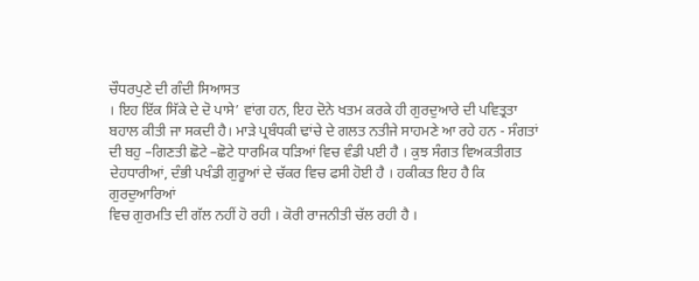ਚੌਧਰਪੁਣੇ ਦੀ ਗੰਦੀ ਸਿਆਸਤ
। ਇਹ ਇੱਕ ਸਿੱਕੇ ਦੇ ਦੋ ਪਾਸੇ’ ਵਾਂਗ ਹਨ, ਇਹ ਦੋਨੇ ਖਤਮ ਕਰਕੇ ਹੀ ਗੁਰਦੁਆਰੇ ਦੀ ਪਵਿਤ੍ਰਤਾ
ਬਹਾਲ ਕੀਤੀ ਜਾ ਸਕਦੀ ਹੈ। ਮਾੜੇ ਪ੍ਰਬੰਧਕੀ ਢਾਂਚੇ ਦੇ ਗਲਤ ਨਤੀਜੇ ਸਾਹਮਣੇ ਆ ਰਹੇ ਹਨ - ਸੰਗਤਾਂ
ਦੀ ਬਹੁ –ਗਿਣਤੀ ਛੋਟੇ –ਛੋਟੇ ਧਾਰਮਿਕ ਧੜਿਆਂ ਵਿਚ ਵੰਡੀ ਪਈ ਹੈ । ਕੁਝ ਸੰਗਤ ਵਿਅਕਤੀਗਤ
ਦੇਹਧਾਰੀਆਂ, ਦੰਭੀ ਪਖੰਡੀ ਗੁਰੂਆਂ ਦੇ ਚੱਕਰ ਵਿਚ ਫਸੀ ਹੋਈ ਹੈ । ਹਕੀਕਤ ਇਹ ਹੈ ਕਿ ਗੁਰਦੁਆਰਿਆਂ
ਵਿਚ ਗੁਰਮਤਿ ਦੀ ਗੱਲ ਨਹੀਂ ਹੋ ਰਹੀ । ਕੋਰੀ ਰਾਜਨੀਤੀ ਚੱਲ ਰਹੀ ਹੈ ।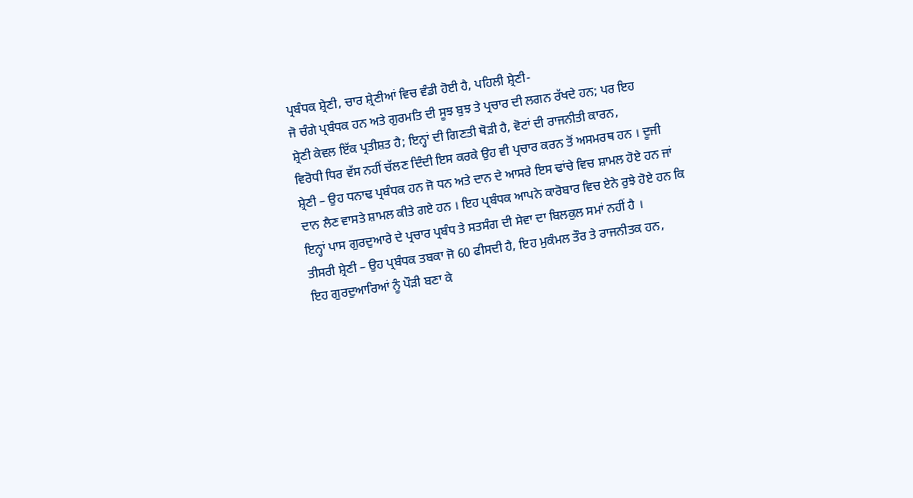ਪ੍ਰਬੰਧਕ ਸ਼੍ਰੇਣੀ, ਚਾਰ ਸ਼੍ਰੇਣੀਆਂ ਵਿਚ ਵੰਡੀ ਹੋਈ ਹੈ, ਪਹਿਲੀ ਸ਼੍ਰੇਣੀ-
ਜੋ ਚੰਗੇ ਪ੍ਰਬੰਧਕ ਹਨ ਅਤੇ ਗੁਰਮਤਿ ਦੀ ਸੂਝ ਬੁਝ ਤੇ ਪ੍ਰਚਾਰ ਦੀ ਲਗਨ ਰੱਖਦੇ ਹਨ; ਪਰ ਇਹ
ਸ਼੍ਰੇਣੀ ਕੇਵਲ ਇੱਕ ਪ੍ਰਤੀਸ਼ਤ ਹੈ; ਇਨ੍ਹਾਂ ਦੀ ਗਿਣਤੀ ਥੋੜੀ ਹੈ, ਵੋਟਾਂ ਦੀ ਰਾਜਨੀਤੀ ਕਾਰਨ,
ਵਿਰੋਧੀ ਧਿਰ ਵੱਸ ਨਹੀਂ ਚੱਲਣ ਦਿੰਦੀ ਇਸ ਕਰਕੇ ਉਹ ਵੀ ਪ੍ਰਚਾਰ ਕਰਨ ਤੋਂ ਅਸਮਰਥ ਹਨ । ਦੂਜੀ
ਸ਼੍ਰੇਣੀ – ਉਹ ਧਨਾਢ ਪ੍ਰਬੰਧਕ ਹਨ ਜੋ ਧਨ ਅਤੇ ਦਾਨ ਦੇ ਆਸਰੇ ਇਸ ਢਾਂਚੇ ਵਿਚ ਸ਼ਾਮਲ ਹੋਏ ਹਨ ਜਾਂ
ਦਾਨ ਲੈਣ ਵਾਸਤੇ ਸ਼ਾਮਲ ਕੀਤੇ ਗਏ ਹਨ । ਇਹ ਪ੍ਰਬੰਧਕ ਆਪਨੇ ਕਾਰੋਬਾਰ ਵਿਚ ਏਨੇ ਰੁਝੇ ਹੋਏ ਹਨ ਕਿ
ਇਨ੍ਹਾਂ ਪਾਸ ਗੁਰਦੁਆਰੇ ਦੇ ਪ੍ਰਚਾਰ ਪ੍ਰਬੰਧ ਤੇ ਸਤਸੰਗ ਦੀ ਸੇਵਾ ਦਾ ਬਿਲਕੁਲ ਸਮਾਂ ਨਹੀਂ ਹੈ ।
ਤੀਸਰੀ ਸ਼੍ਰੇਣੀ – ਉਹ ਪ੍ਰਬੰਧਕ ਤਬਕਾ ਜੋ 60 ਫੀਸਦੀ ਹੈ, ਇਹ ਮੁਕੰਮਲ ਤੌਰ ਤੇ ਰਾਜਨੀਤਕ ਹਨ,
ਇਹ ਗੁਰਦੁਆਰਿਆਂ ਨੂੰ ਪੌੜੀ ਬਣਾ ਕੇ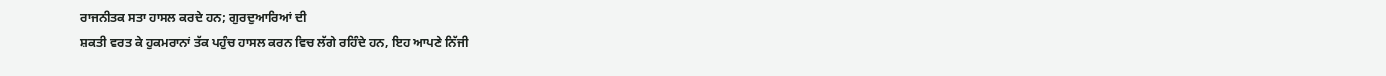ਰਾਜਨੀਤਕ ਸਤਾ ਹਾਸਲ ਕਰਦੇ ਹਨ; ਗੁਰਦੁਆਰਿਆਂ ਦੀ
ਸ਼ਕਤੀ ਵਰਤ ਕੇ ਹੁਕਮਰਾਨਾਂ ਤੱਕ ਪਹੁੰਚ ਹਾਸਲ ਕਰਨ ਵਿਚ ਲੱਗੇ ਰਹਿੰਦੇ ਹਨ, ਇਹ ਆਪਣੇ ਨਿੱਜੀ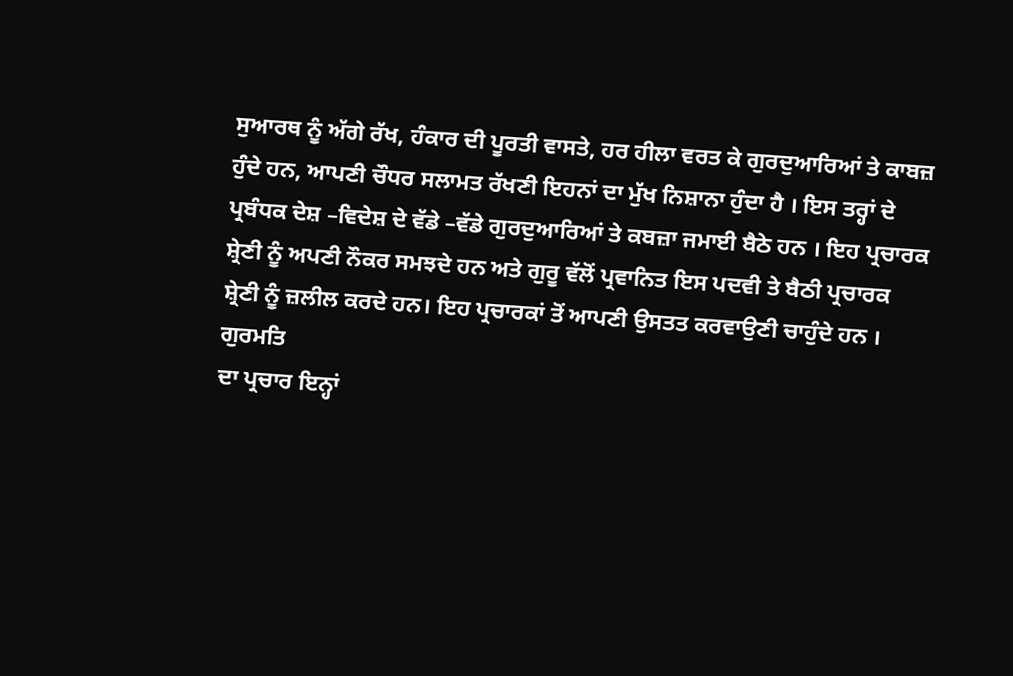ਸੁਆਰਥ ਨੂੰ ਅੱਗੇ ਰੱਖ, ਹੰਕਾਰ ਦੀ ਪੂਰਤੀ ਵਾਸਤੇ, ਹਰ ਹੀਲਾ ਵਰਤ ਕੇ ਗੁਰਦੁਆਰਿਆਂ ਤੇ ਕਾਬਜ਼
ਹੁੰਦੇ ਹਨ, ਆਪਣੀ ਚੌਧਰ ਸਲਾਮਤ ਰੱਖਣੀ ਇਹਨਾਂ ਦਾ ਮੁੱਖ ਨਿਸ਼ਾਨਾ ਹੁੰਦਾ ਹੈ । ਇਸ ਤਰ੍ਹਾਂ ਦੇ
ਪ੍ਰਬੰਧਕ ਦੇਸ਼ –ਵਿਦੇਸ਼ ਦੇ ਵੱਡੇ –ਵੱਡੇ ਗੁਰਦੁਆਰਿਆਂ ਤੇ ਕਬਜ਼ਾ ਜਮਾਈ ਬੈਠੇ ਹਨ । ਇਹ ਪ੍ਰਚਾਰਕ
ਸ਼੍ਰੇਣੀ ਨੂੰ ਅਪਣੀ ਨੌਕਰ ਸਮਝਦੇ ਹਨ ਅਤੇ ਗੁਰੂ ਵੱਲੋਂ ਪ੍ਰਵਾਨਿਤ ਇਸ ਪਦਵੀ ਤੇ ਬੈਠੀ ਪ੍ਰਚਾਰਕ
ਸ਼੍ਰੇਣੀ ਨੂੰ ਜ਼ਲੀਲ ਕਰਦੇ ਹਨ। ਇਹ ਪ੍ਰਚਾਰਕਾਂ ਤੋਂ ਆਪਣੀ ਉਸਤਤ ਕਰਵਾਉਣੀ ਚਾਹੁੰਦੇ ਹਨ । ਗੁਰਮਤਿ
ਦਾ ਪ੍ਰਚਾਰ ਇਨ੍ਹਾਂ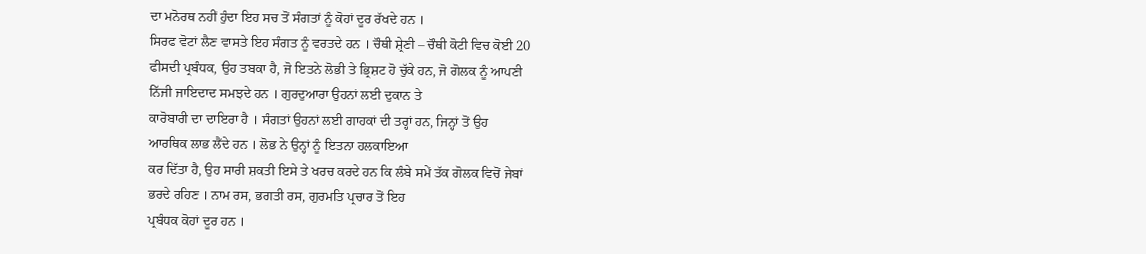ਦਾ ਮਨੋਰਥ ਨਹੀਂ ਹੁੰਦਾ ਇਹ ਸਚ ਤੋਂ ਸੰਗਤਾਂ ਨੂੰ ਕੋਹਾਂ ਦੂਰ ਰੱਖਦੇ ਹਨ ।
ਸਿਰਫ ਵੋਟਾਂ ਲੈਣ ਵਾਸਤੇ ਇਹ ਸੰਗਤ ਨੂੰ ਵਰਤਦੇ ਹਨ । ਚੌਥੀ ਸ਼੍ਰੇਣੀ – ਚੌਥੀ ਕੋਟੀ ਵਿਚ ਕੋਈ 20
ਫੀਸਦੀ ਪ੍ਰਬੰਧਕ, ਉਹ ਤਬਕਾ ਹੈ, ਜੋ ਇਤਨੇ ਲੋਭੀ ਤੇ ਭ੍ਰਿਸ਼ਟ ਹੋ ਚੁੱਕੇ ਹਨ, ਜੋ ਗੋਲਕ ਨੂੰ ਆਪਣੀ
ਨਿੱਜੀ ਜਾਇਦਾਦ ਸਮਝਦੇ ਹਨ । ਗੁਰਦੁਆਰਾ ਉਹਨਾਂ ਲਈ ਦੁਕਾਨ ਤੇ
ਕਾਰੋਬਾਰੀ ਦਾ ਦਾਇਰਾ ਹੈ । ਸੰਗਤਾਂ ਉਹਨਾਂ ਲਈ ਗਾਹਕਾਂ ਦੀ ਤਰ੍ਹਾਂ ਹਨ, ਜਿਨ੍ਹਾਂ ਤੋਂ ਉਹ
ਆਰਥਿਕ ਲਾਭ ਲੈਂਦੇ ਹਨ । ਲੋਭ ਨੇ ਉਨ੍ਹਾਂ ਨੂੰ ਇਤਨਾ ਹਲਕਾਇਆ
ਕਰ ਦਿੱਤਾ ਹੈ, ਉਹ ਸਾਰੀ ਸ਼ਕਤੀ ਇਸੇ ਤੇ ਖਰਚ ਕਰਦੇ ਹਨ ਕਿ ਲੰਬੇ ਸਮੇਂ ਤੱਕ ਗੋਲਕ ਵਿਚੋਂ ਜੇਬਾਂ
ਭਰਦੇ ਰਹਿਣ । ਨਾਮ ਰਸ, ਭਗਤੀ ਰਸ, ਗੁਰਮਤਿ ਪ੍ਰਚਾਰ ਤੋਂ ਇਹ
ਪ੍ਰਬੰਧਕ ਕੋਹਾਂ ਦੂਰ ਹਨ ।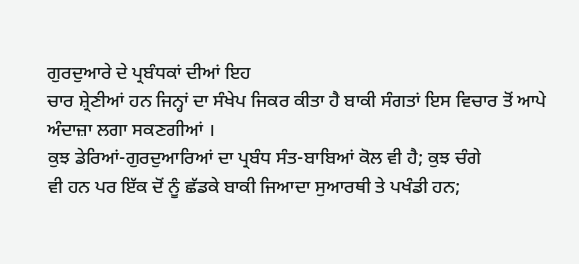ਗੁਰਦੁਆਰੇ ਦੇ ਪ੍ਰਬੰਧਕਾਂ ਦੀਆਂ ਇਹ
ਚਾਰ ਸ਼੍ਰੇਣੀਆਂ ਹਨ ਜਿਨ੍ਹਾਂ ਦਾ ਸੰਖੇਪ ਜਿਕਰ ਕੀਤਾ ਹੈ ਬਾਕੀ ਸੰਗਤਾਂ ਇਸ ਵਿਚਾਰ ਤੋਂ ਆਪੇ
ਅੰਦਾਜ਼ਾ ਲਗਾ ਸਕਣਗੀਆਂ ।
ਕੁਝ ਡੇਰਿਆਂ-ਗੁਰਦੁਆਰਿਆਂ ਦਾ ਪ੍ਰਬੰਧ ਸੰਤ-ਬਾਬਿਆਂ ਕੋਲ ਵੀ ਹੈ; ਕੁਝ ਚੰਗੇ
ਵੀ ਹਨ ਪਰ ਇੱਕ ਦੋਂ ਨੂੰ ਛੱਡਕੇ ਬਾਕੀ ਜਿਆਦਾ ਸੁਆਰਥੀ ਤੇ ਪਖੰਡੀ ਹਨ;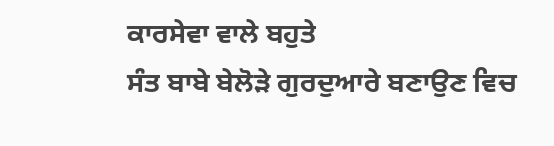ਕਾਰਸੇਵਾ ਵਾਲੇ ਬਹੁਤੇ
ਸੰਤ ਬਾਬੇ ਬੇਲੋੜੇ ਗੁਰਦੁਆਰੇ ਬਣਾਉਣ ਵਿਚ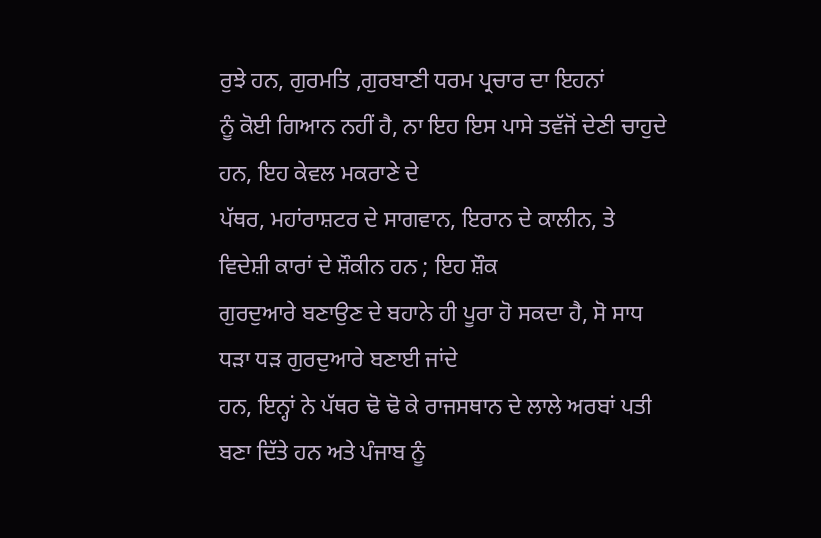ਰੁਝੇ ਹਨ, ਗੁਰਮਤਿ ,ਗੁਰਬਾਣੀ ਧਰਮ ਪ੍ਰਚਾਰ ਦਾ ਇਹਨਾਂ
ਨੂੰ ਕੋਈ ਗਿਆਨ ਨਹੀਂ ਹੈ, ਨਾ ਇਹ ਇਸ ਪਾਸੇ ਤਵੱਜੋਂ ਦੇਣੀ ਚਾਹੁਦੇ ਹਨ, ਇਹ ਕੇਵਲ ਮਕਰਾਣੇ ਦੇ
ਪੱਥਰ, ਮਹਾਂਰਾਸ਼ਟਰ ਦੇ ਸਾਗਵਾਨ, ਇਰਾਨ ਦੇ ਕਾਲੀਨ, ਤੇ ਵਿਦੇਸ਼ੀ ਕਾਰਾਂ ਦੇ ਸ਼ੌਕੀਨ ਹਨ ; ਇਹ ਸ਼ੌਕ
ਗੁਰਦੁਆਰੇ ਬਣਾਉਣ ਦੇ ਬਹਾਨੇ ਹੀ ਪੂਰਾ ਹੋ ਸਕਦਾ ਹੈ, ਸੋ ਸਾਧ ਧੜਾ ਧੜ ਗੁਰਦੁਆਰੇ ਬਣਾਈ ਜਾਂਦੇ
ਹਨ, ਇਨ੍ਹਾਂ ਨੇ ਪੱਥਰ ਢੋ ਢੋ ਕੇ ਰਾਜਸਥਾਨ ਦੇ ਲਾਲੇ ਅਰਬਾਂ ਪਤੀ
ਬਣਾ ਦਿੱਤੇ ਹਨ ਅਤੇ ਪੰਜਾਬ ਨੂੰ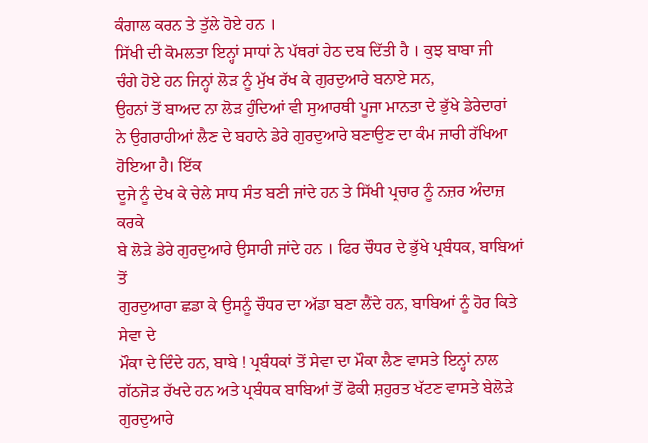ਕੰਗਾਲ ਕਰਨ ਤੇ ਤੁੱਲੇ ਹੋਏ ਹਨ ।
ਸਿੱਖੀ ਦੀ ਕੋਮਲਤਾ ਇਨ੍ਹਾਂ ਸਾਧਾਂ ਨੇ ਪੱਥਰਾਂ ਹੇਠ ਦਬ ਦਿੱਤੀ ਹੈ । ਕੁਝ ਬਾਬਾ ਜੀ
ਚੰਗੇ ਹੋਏ ਹਨ ਜਿਨ੍ਹਾਂ ਲੋੜ ਨੂੰ ਮੁੱਖ ਰੱਖ ਕੇ ਗੁਰਦੁਆਰੇ ਬਨਾਏ ਸਨ,
ਉਹਨਾਂ ਤੋਂ ਬਾਅਦ ਨਾ ਲੋੜ ਹੁੰਦਿਆਂ ਵੀ ਸੁਆਰਥੀ ਪੂਜਾ ਮਾਨਤਾ ਦੇ ਭੁੱਖੇ ਡੇਰੇਦਾਰਾਂ
ਨੇ ਉਗਰਾਹੀਆਂ ਲੈਣ ਦੇ ਬਹਾਨੇ ਡੇਰੇ ਗੁਰਦੁਆਰੇ ਬਣਾਉਣ ਦਾ ਕੰਮ ਜਾਰੀ ਰੱਖਿਆ ਹੋਇਆ ਹੈ। ਇੱਕ
ਦੂਜੇ ਨੂੰ ਦੇਖ ਕੇ ਚੇਲੇ ਸਾਧ ਸੰਤ ਬਣੀ ਜਾਂਦੇ ਹਨ ਤੇ ਸਿੱਖੀ ਪ੍ਰਚਾਰ ਨੂੰ ਨਜ਼ਰ ਅੰਦਾਜ਼ ਕਰਕੇ
ਬੇ ਲੋੜੇ ਡੇਰੇ ਗੁਰਦੁਆਰੇ ਉਸਾਰੀ ਜਾਂਦੇ ਹਨ । ਫਿਰ ਚੌਧਰ ਦੇ ਭੁੱਖੇ ਪ੍ਰਬੰਧਕ, ਬਾਬਿਆਂ ਤੋਂ
ਗੁਰਦੁਆਰਾ ਛਡਾ ਕੇ ਉਸਨੂੰ ਚੌਧਰ ਦਾ ਅੱਡਾ ਬਣਾ ਲੈਂਦੇ ਹਨ, ਬਾਬਿਆਂ ਨੂੰ ਹੋਰ ਕਿਤੇ ਸੇਵਾ ਦੇ
ਮੌਕਾ ਦੇ ਦਿੰਦੇ ਹਨ, ਬਾਬੇ ! ਪ੍ਰਬੰਧਕਾਂ ਤੋਂ ਸੇਵਾ ਦਾ ਮੌਕਾ ਲੈਣ ਵਾਸਤੇ ਇਨ੍ਹਾਂ ਨਾਲ
ਗੱਠਜੋੜ ਰੱਖਦੇ ਹਨ ਅਤੇ ਪ੍ਰਬੰਧਕ ਬਾਬਿਆਂ ਤੋਂ ਫੋਕੀ ਸ਼ਹੁਰਤ ਖੱਟਣ ਵਾਸਤੇ ਬੇਲੋੜੇ ਗੁਰਦੁਆਰੇ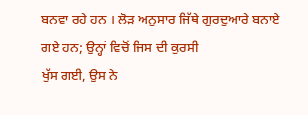ਬਨਵਾ ਰਹੇ ਹਨ । ਲੋੜ ਅਨੁਸਾਰ ਜਿੱਥੇ ਗੁਰਦੁਆਰੇ ਬਨਾਏ ਗਏ ਹਨ; ਉਨ੍ਹਾਂ ਵਿਚੋਂ ਜਿਸ ਦੀ ਕੁਰਸੀ
ਖੁੱਸ ਗਈ, ਉਸ ਨੇ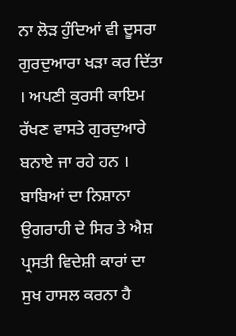ਨਾ ਲੋੜ ਹੁੰਦਿਆਂ ਵੀ ਦੂਸਰਾ ਗੁਰਦੁਆਰਾ ਖੜਾ ਕਰ ਦਿੱਤਾ । ਅਪਣੀ ਕੁਰਸੀ ਕਾਇਮ
ਰੱਖਣ ਵਾਸਤੇ ਗੁਰਦੁਆਰੇ ਬਨਾਏ ਜਾ ਰਹੇ ਹਨ । ਬਾਬਿਆਂ ਦਾ ਨਿਸ਼ਾਨਾ ਉਗਰਾਹੀ ਦੇ ਸਿਰ ਤੇ ਐਸ਼
ਪ੍ਰਸਤੀ ਵਿਦੇਸ਼ੀ ਕਾਰਾਂ ਦਾ ਸੁਖ ਹਾਸਲ ਕਰਨਾ ਹੈ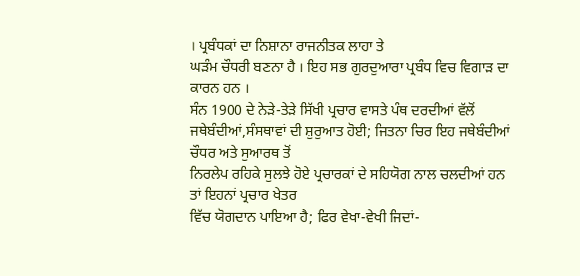। ਪ੍ਰਬੰਧਕਾਂ ਦਾ ਨਿਸ਼ਾਨਾ ਰਾਜਨੀਤਕ ਲਾਹਾ ਤੇ
ਘੜੰਮ ਚੌਧਰੀ ਬਣਨਾ ਹੈ । ਇਹ ਸਭ ਗੁਰਦੁਆਰਾ ਪ੍ਰਬੰਧ ਵਿਚ ਵਿਗਾੜ ਦਾ ਕਾਰਨ ਹਨ ।
ਸੰਨ 1900 ਦੇ ਨੇੜੇ-ਤੇੜੇ ਸਿੱਖੀ ਪ੍ਰਚਾਰ ਵਾਸਤੇ ਪੰਥ ਦਰਦੀਆਂ ਵੱਲੋਂ
ਜਥੇਬੰਦੀਆਂ,ਸੰਸਥਾਵਾਂ ਦੀ ਸ਼ੁਰੁਆਤ ਹੋਈ; ਜਿਤਨਾ ਚਿਰ ਇਹ ਜਥੇਬੰਦੀਆਂ ਚੌਧਰ ਅਤੇ ਸੁਆਰਥ ਤੋਂ
ਨਿਰਲੇਪ ਰਹਿਕੇ ਸੁਲਝੇ ਹੋਏ ਪ੍ਰਚਾਰਕਾਂ ਦੇ ਸਹਿਯੋਗ ਨਾਲ ਚਲਦੀਆਂ ਹਨ ਤਾਂ ਇਹਨਾਂ ਪ੍ਰਚਾਰ ਖੇਤਰ
ਵਿੱਚ ਯੋਗਦਾਨ ਪਾਇਆ ਹੈ; ਫਿਰ ਵੇਖਾ-ਵੇਖੀ ਜਿਦਾਂ-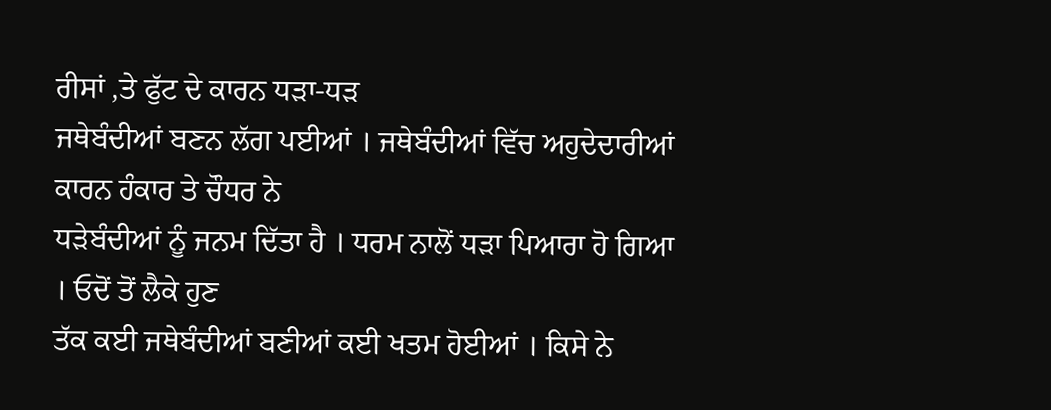ਰੀਸਾਂ ,ਤੇ ਫੁੱਟ ਦੇ ਕਾਰਨ ਧੜਾ-ਧੜ
ਜਥੇਬੰਦੀਆਂ ਬਣਨ ਲੱਗ ਪਈਆਂ । ਜਥੇਬੰਦੀਆਂ ਵਿੱਚ ਅਹੁਦੇਦਾਰੀਆਂ ਕਾਰਨ ਹੰਕਾਰ ਤੇ ਚੌਧਰ ਨੇ
ਧੜੇਬੰਦੀਆਂ ਨੂੰ ਜਨਮ ਦਿੱਤਾ ਹੈ । ਧਰਮ ਨਾਲੋਂ ਧੜਾ ਪਿਆਰਾ ਹੋ ਗਿਆ । ਓਦੋਂ ਤੋਂ ਲੈਕੇ ਹੁਣ
ਤੱਕ ਕਈ ਜਥੇਬੰਦੀਆਂ ਬਣੀਆਂ ਕਈ ਖਤਮ ਹੋਈਆਂ । ਕਿਸੇ ਨੇ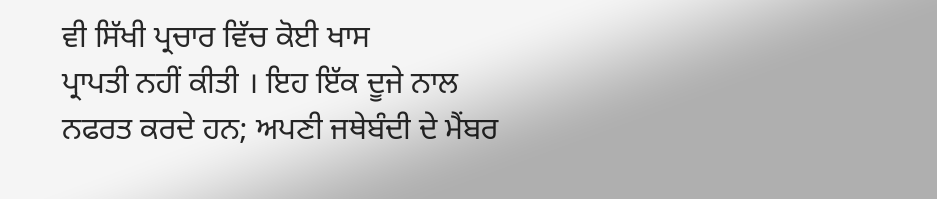ਵੀ ਸਿੱਖੀ ਪ੍ਰਚਾਰ ਵਿੱਚ ਕੋਈ ਖਾਸ
ਪ੍ਰਾਪਤੀ ਨਹੀਂ ਕੀਤੀ । ਇਹ ਇੱਕ ਦੂਜੇ ਨਾਲ ਨਫਰਤ ਕਰਦੇ ਹਨ; ਅਪਣੀ ਜਥੇਬੰਦੀ ਦੇ ਮੈਂਬਰ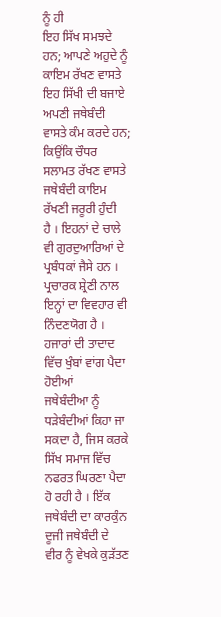ਨੂੰ ਹੀ
ਇਹ ਸਿੱਖ ਸਮਝਦੇ ਹਨ; ਆਪਣੇ ਅਹੁਦੇ ਨੂੰ ਕਾਇਮ ਰੱਖਣ ਵਾਸਤੇ ਇਹ ਸਿੱਖੀ ਦੀ ਬਜਾਏ ਅਪਣੀ ਜਥੇਬੰਦੀ
ਵਾਸਤੇ ਕੰਮ ਕਰਦੇ ਹਨ; ਕਿਉਂਕਿ ਚੌਧਰ ਸਲਾਮਤ ਰੱਖਣ ਵਾਸਤੇ ਜਥੇਬੰਦੀ ਕਾਇਮ ਰੱਖਣੀ ਜਰੂਰੀ ਹੁੰਦੀ
ਹੈ । ਇਹਨਾਂ ਦੇ ਚਾਲੇ ਵੀ ਗੁਰਦੁਆਰਿਆਂ ਦੇ ਪ੍ਰਬੰਧਕਾਂ ਜੈਸੇ ਹਨ । ਪ੍ਰਚਾਰਕ ਸ਼੍ਰੇਣੀ ਨਾਲ
ਇਨ੍ਹਾਂ ਦਾ ਵਿਵਹਾਰ ਵੀ ਨਿੰਦਣਯੋਗ ਹੈ । ਹਜਾਰਾਂ ਦੀ ਤਾਦਾਦ ਵਿੱਚ ਖੁੰਬਾਂ ਵਾਂਗ ਪੈਦਾ ਹੋਈਆਂ
ਜਥੇਬੰਦੀਆ ਨੂੰ ਧੜੇਬੰਦੀਆਂ ਕਿਹਾ ਜਾ ਸਕਦਾ ਹੈ, ਜਿਸ ਕਰਕੇ ਸਿੱਖ ਸਮਾਜ ਵਿੱਚ ਨਫਰਤ ਘਿਰਣਾ ਪੈਦਾ
ਹੋ ਰਹੀ ਹੈ । ਇੱਕ ਜਥੇਬੰਦੀ ਦਾ ਕਾਰਕੁੰਨ ਦੂਜੀ ਜਥੇਬੰਦੀ ਦੇ
ਵੀਰ ਨੂੰ ਵੇਖਕੇ ਕੁੜੱਤਣ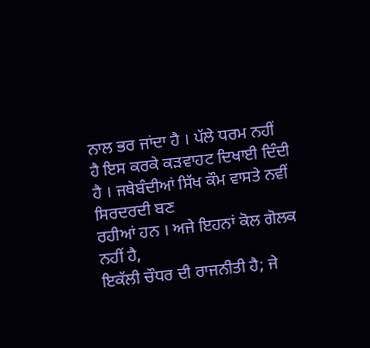ਨਾਲ ਭਰ ਜਾਂਦਾ ਹੈ । ਪੱਲੇ ਧਰਮ ਨਹੀਂ
ਹੈ ਇਸ ਕਰਕੇ ਕੜਵਾਹਟ ਦਿਖਾਈ ਦਿੰਦੀ ਹੈ । ਜਥੇਬੰਦੀਆਂ ਸਿੱਖ ਕੌਮ ਵਾਸਤੇ ਨਵੀਂ ਸਿਰਦਰਦੀ ਬਣ
ਰਹੀਆਂ ਹਨ । ਅਜੇ ਇਹਨਾਂ ਕੋਲ ਗੋਲਕ ਨਹੀਂ ਹੈ,
ਇਕੱਲੀ ਚੌਧਰ ਦੀ ਰਾਜਨੀਤੀ ਹੈ; ਜੇ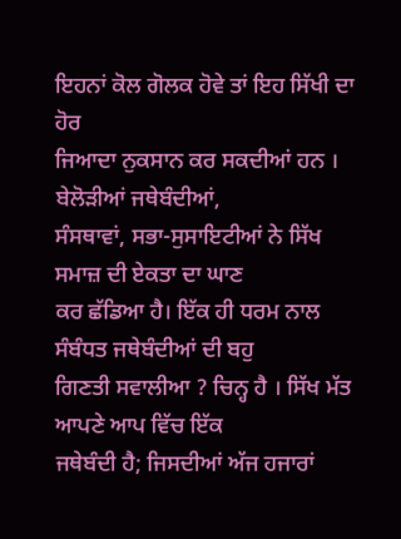ਇਹਨਾਂ ਕੋਲ ਗੋਲਕ ਹੋਵੇ ਤਾਂ ਇਹ ਸਿੱਖੀ ਦਾ ਹੋਰ
ਜਿਆਦਾ ਨੁਕਸਾਨ ਕਰ ਸਕਦੀਆਂ ਹਨ । ਬੇਲੋੜੀਆਂ ਜਥੇਬੰਦੀਆਂ,
ਸੰਸਥਾਵਾਂ, ਸਭਾ-ਸੁਸਾਇਟੀਆਂ ਨੇ ਸਿੱਖ ਸਮਾਜ਼ ਦੀ ਏਕਤਾ ਦਾ ਘਾਣ
ਕਰ ਛੱਡਿਆ ਹੈ। ਇੱਕ ਹੀ ਧਰਮ ਨਾਲ ਸੰਬੰਧਤ ਜਥੇਬੰਦੀਆਂ ਦੀ ਬਹੁ
ਗਿਣਤੀ ਸਵਾਲੀਆ ? ਚਿਨ੍ਹ ਹੈ । ਸਿੱਖ ਮੱਤ ਆਪਣੇ ਆਪ ਵਿੱਚ ਇੱਕ
ਜਥੇਬੰਦੀ ਹੈ; ਜਿਸਦੀਆਂ ਅੱਜ ਹਜਾਰਾਂ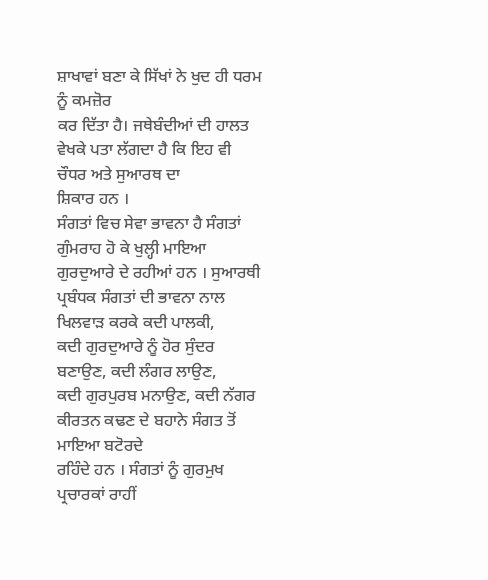ਸ਼ਾਖਾਵਾਂ ਬਣਾ ਕੇ ਸਿੱਖਾਂ ਨੇ ਖੁਦ ਹੀ ਧਰਮ ਨੂੰ ਕਮਜ਼ੋਰ
ਕਰ ਦਿੱਤਾ ਹੈ। ਜਥੇਬੰਦੀਆਂ ਦੀ ਹਾਲਤ ਵੇਖਕੇ ਪਤਾ ਲੱਗਦਾ ਹੈ ਕਿ ਇਹ ਵੀ ਚੌਧਰ ਅਤੇ ਸੁਆਰਥ ਦਾ
ਸ਼ਿਕਾਰ ਹਨ ।
ਸੰਗਤਾਂ ਵਿਚ ਸੇਵਾ ਭਾਵਨਾ ਹੈ ਸੰਗਤਾਂ ਗੁੰਮਰਾਹ ਹੋ ਕੇ ਖੁਲ੍ਹੀ ਮਾਇਆ
ਗੁਰਦੁਆਰੇ ਦੇ ਰਹੀਆਂ ਹਨ । ਸੁਆਰਥੀ ਪ੍ਰਬੰਧਕ ਸੰਗਤਾਂ ਦੀ ਭਾਵਨਾ ਨਾਲ ਖਿਲਵਾੜ ਕਰਕੇ ਕਦੀ ਪਾਲਕੀ,
ਕਦੀ ਗੁਰਦੁਆਰੇ ਨੂੰ ਹੋਰ ਸੁੰਦਰ ਬਣਾਉਣ, ਕਦੀ ਲੰਗਰ ਲਾਉਣ,
ਕਦੀ ਗੁਰਪੁਰਬ ਮਨਾਉਣ, ਕਦੀ ਨੱਗਰ ਕੀਰਤਨ ਕਢਣ ਦੇ ਬਹਾਨੇ ਸੰਗਤ ਤੋਂ ਮਾਇਆ ਬਟੋਰਦੇ
ਰਹਿੰਦੇ ਹਨ । ਸੰਗਤਾਂ ਨੂੰ ਗੁਰਮੁਖ ਪ੍ਰਚਾਰਕਾਂ ਰਾਹੀਂ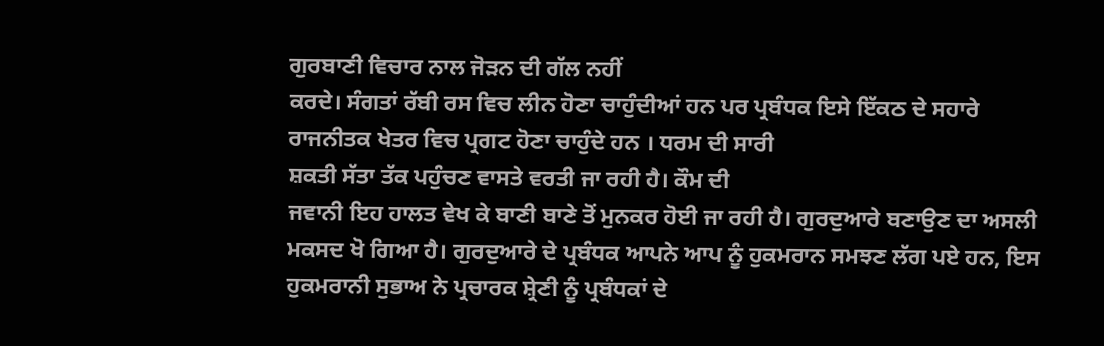ਗੁਰਬਾਣੀ ਵਿਚਾਰ ਨਾਲ ਜੋੜਨ ਦੀ ਗੱਲ ਨਹੀਂ
ਕਰਦੇ। ਸੰਗਤਾਂ ਰੱਬੀ ਰਸ ਵਿਚ ਲੀਨ ਹੋਣਾ ਚਾਹੁੰਦੀਆਂ ਹਨ ਪਰ ਪ੍ਰਬੰਧਕ ਇਸੇ ਇੱਕਠ ਦੇ ਸਹਾਰੇ
ਰਾਜਨੀਤਕ ਖੇਤਰ ਵਿਚ ਪ੍ਰਗਟ ਹੋਣਾ ਚਾਹੁੰਦੇ ਹਨ । ਧਰਮ ਦੀ ਸਾਰੀ
ਸ਼ਕਤੀ ਸੱਤਾ ਤੱਕ ਪਹੁੰਚਣ ਵਾਸਤੇ ਵਰਤੀ ਜਾ ਰਹੀ ਹੈ। ਕੌਮ ਦੀ
ਜਵਾਨੀ ਇਹ ਹਾਲਤ ਵੇਖ ਕੇ ਬਾਣੀ ਬਾਣੇ ਤੋਂ ਮੁਨਕਰ ਹੋਈ ਜਾ ਰਹੀ ਹੈ। ਗੁਰਦੁਆਰੇ ਬਣਾਉਣ ਦਾ ਅਸਲੀ
ਮਕਸਦ ਖੋ ਗਿਆ ਹੈ। ਗੁਰਦੁਆਰੇ ਦੇ ਪ੍ਰਬੰਧਕ ਆਪਨੇ ਆਪ ਨੂੰ ਹੁਕਮਰਾਨ ਸਮਝਣ ਲੱਗ ਪਏ ਹਨ, ਇਸ
ਹੁਕਮਰਾਨੀ ਸੁਭਾਅ ਨੇ ਪ੍ਰਚਾਰਕ ਸ਼੍ਰੇਣੀ ਨੂੰ ਪ੍ਰਬੰਧਕਾਂ ਦੇ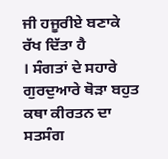ਜੀ ਹਜੂਰੀਏ ਬਣਾਕੇ ਰੱਖ ਦਿੱਤਾ ਹੈ
। ਸੰਗਤਾਂ ਦੇ ਸਹਾਰੇ ਗੁਰਦੁਆਰੇ ਥੋੜਾ ਬਹੁਤ ਕਥਾ ਕੀਰਤਨ ਦਾ ਸਤਸੰਗ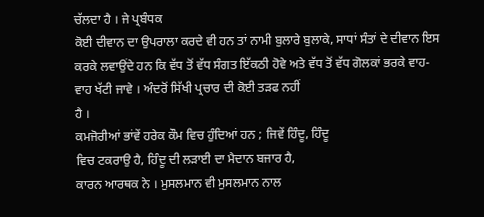ਚੱਲਦਾ ਹੈ । ਜੇ ਪ੍ਰਬੰਧਕ
ਕੋਈ ਦੀਵਾਨ ਦਾ ਉਪਰਾਲਾ ਕਰਦੇ ਵੀ ਹਨ ਤਾਂ ਨਾਮੀ ਬੁਲਾਰੇ ਬੁਲਾਕੇ, ਸਾਧਾਂ ਸੰਤਾਂ ਦੇ ਦੀਵਾਨ ਇਸ
ਕਰਕੇ ਲਵਾਉਂਦੇ ਹਨ ਕਿ ਵੱਧ ਤੋਂ ਵੱਧ ਸੰਗਤ ਇੱਕਠੀ ਹੋਵੇ ਅਤੇ ਵੱਧ ਤੋਂ ਵੱਧ ਗੋਲਕਾਂ ਭਰਕੇ ਵਾਹ-
ਵਾਹ ਖੱਟੀ ਜਾਵੇ । ਅੰਦਰੋਂ ਸਿੱਖੀ ਪ੍ਰਚਾਰ ਦੀ ਕੋਈ ਤੜਫ ਨਹੀਂ
ਹੈ ।
ਕਮਜੋਰੀਆਂ ਭਾਂਵੇਂ ਹਰੇਕ ਕੌਮ ਵਿਚ ਹੁੰਦਿਆਂ ਹਨ ; ਜਿਵੇਂ ਹਿੰਦੂ, ਹਿੰਦੂ
ਵਿਚ ਟਕਰਾਉ ਹੈ, ਹਿੰਦੂ ਦੀ ਲੜਾਈ ਦਾ ਮੈਦਾਨ ਬਜਾਰ ਹੈ,
ਕਾਰਨ ਆਰਥਕ ਨੇ । ਮੁਸਲਮਾਨ ਵੀ ਮੁਸਲਮਾਨ ਨਾਲ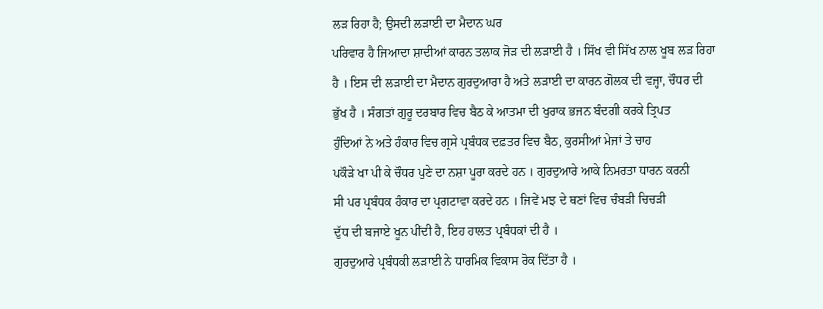ਲੜ ਰਿਹਾ ਹੈ; ਉਸਦੀ ਲੜਾਈ ਦਾ ਮੈਦਾਨ ਘਰ
ਪਰਿਵਾਰ ਹੈ ਜਿਆਦਾ ਸ਼ਾਦੀਆਂ ਕਾਰਨ ਤਲਾਕ ਜੋੜ ਦੀ ਲੜਾਈ ਹੈ । ਸਿੱਖ ਵੀ ਸਿੱਖ ਨਾਲ ਖੂਬ ਲੜ ਰਿਹਾ
ਹੈ । ਇਸ ਦੀ ਲੜਾਈ ਦਾ ਮੈਦਾਨ ਗੁਰਦੁਆਰਾ ਹੈ ਅਤੇ ਲੜਾਈ ਦਾ ਕਾਰਨ ਗੋਲਕ ਦੀ ਵਜ੍ਹਾ, ਚੌਧਰ ਦੀ
ਭੁੱਖ ਹੈ । ਸੰਗਤਾਂ ਗੁਰੂ ਦਰਬਾਰ ਵਿਚ ਬੈਠ ਕੇ ਆਤਮਾ ਦੀ ਖੁਰਾਕ ਭਜਨ ਬੰਦਗੀ ਕਰਕੇ ਤ੍ਰਿਪਤ
ਹੁੰਦਿਆਂ ਨੇ ਅਤੇ ਹੰਕਾਰ ਵਿਚ ਗ੍ਰਸੇ ਪ੍ਰਬੰਧਕ ਦਫ਼ਤਰ ਵਿਚ ਬੈਠ, ਕੁਰਸੀਆਂ ਮੇਜਾਂ ਤੇ ਚਾਹ
ਪਕੌੜੇ ਖਾ ਪੀ ਕੇ ਚੌਧਰ ਪੁਣੇ ਦਾ ਨਸ਼ਾ ਪੂਰਾ ਕਰਦੇ ਹਨ । ਗੁਰਦੁਆਰੇ ਆਕੇ ਨਿਮਰਤਾ ਧਾਰਨ ਕਰਨੀ
ਸੀ ਪਰ ਪ੍ਰਬੰਧਕ ਹੰਕਾਰ ਦਾ ਪ੍ਰਗਟਾਵਾ ਕਰਦੇ ਹਨ । ਜਿਵੇਂ ਮਝ ਦੇ ਥਣਾਂ ਵਿਚ ਚੰਬੜੀ ਚਿਚੜੀ
ਦੁੱਧ ਦੀ ਬਜਾਏ ਖੂਨ ਪੀਂਦੀ ਹੈ, ਇਹ ਹਾਲਤ ਪ੍ਰਬੰਧਕਾਂ ਦੀ ਹੈ ।
ਗੁਰਦੁਆਰੇ ਪ੍ਰਬੰਧਕੀ ਲੜਾਈ ਨੇ ਧਾਰਮਿਕ ਵਿਕਾਸ ਰੋਕ ਦਿੱਤਾ ਹੈ ।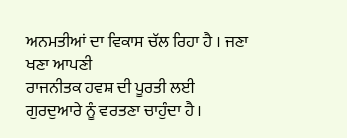ਅਨਮਤੀਆਂ ਦਾ ਵਿਕਾਸ ਚੱਲ ਰਿਹਾ ਹੈ । ਜਣਾ ਖਣਾ ਆਪਣੀ
ਰਾਜਨੀਤਕ ਹਵਸ਼ ਦੀ ਪੂਰਤੀ ਲਈ ਗੁਰਦੁਆਰੇ ਨੂੰ ਵਰਤਣਾ ਚਾਹੁੰਦਾ ਹੈ ।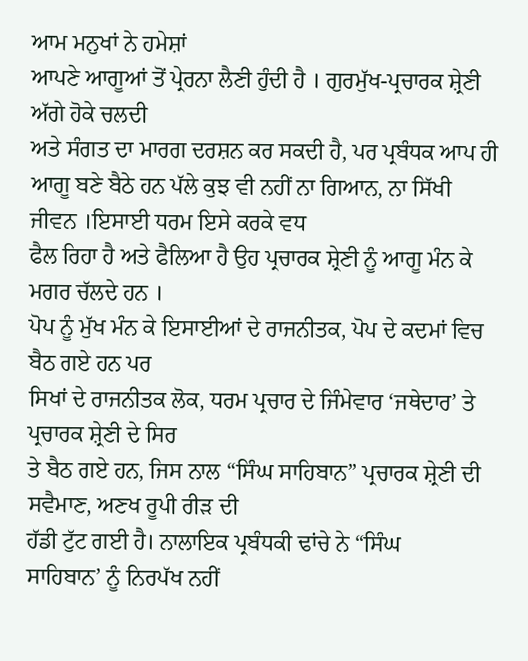ਆਮ ਮਨੁਖਾਂ ਨੇ ਹਮੇਸ਼ਾਂ
ਆਪਣੇ ਆਗੂਆਂ ਤੋਂ ਪ੍ਰੇਰਨਾ ਲੈਣੀ ਹੁੰਦੀ ਹੈ । ਗੁਰਮੁੱਖ-ਪ੍ਰਚਾਰਕ ਸ਼੍ਰੇਣੀ ਅੱਗੇ ਹੋਕੇ ਚਲਦੀ
ਅਤੇ ਸੰਗਤ ਦਾ ਮਾਰਗ ਦਰਸ਼ਨ ਕਰ ਸਕਦੀ ਹੈ, ਪਰ ਪ੍ਰਬੰਧਕ ਆਪ ਹੀ
ਆਗੂ ਬਣੇ ਬੈਠੇ ਹਨ ਪੱਲੇ ਕੁਝ ਵੀ ਨਹੀਂ ਨਾ ਗਿਆਨ, ਨਾ ਸਿੱਖੀ ਜੀਵਨ ।ਇਸਾਈ ਧਰਮ ਇਸੇ ਕਰਕੇ ਵਧ
ਫੈਲ ਰਿਹਾ ਹੈ ਅਤੇ ਫੈਲਿਆ ਹੈ ਉਹ ਪ੍ਰਚਾਰਕ ਸ਼੍ਰੇਣੀ ਨੂੰ ਆਗੂ ਮੰਨ ਕੇ ਮਗਰ ਚੱਲਦੇ ਹਨ ।
ਪੋਪ ਨੂੰ ਮੁੱਖ ਮੰਨ ਕੇ ਇਸਾਈਆਂ ਦੇ ਰਾਜਨੀਤਕ, ਪੋਪ ਦੇ ਕਦਮਾਂ ਵਿਚ ਬੈਠ ਗਏ ਹਨ ਪਰ
ਸਿਖਾਂ ਦੇ ਰਾਜਨੀਤਕ ਲੋਕ, ਧਰਮ ਪ੍ਰਚਾਰ ਦੇ ਜਿੰਮੇਵਾਰ ‘ਜਥੇਦਾਰ’ ਤੇ ਪ੍ਰਚਾਰਕ ਸ਼੍ਰੇਣੀ ਦੇ ਸਿਰ
ਤੇ ਬੈਠ ਗਏ ਹਨ, ਜਿਸ ਨਾਲ “ਸਿੰਘ ਸਾਹਿਬਾਨ” ਪ੍ਰਚਾਰਕ ਸ਼੍ਰੇਣੀ ਦੀ ਸਵੈਮਾਣ, ਅਣਖ ਰੂਪੀ ਰੀੜ ਦੀ
ਹੱਡੀ ਟੁੱਟ ਗਈ ਹੈ। ਨਾਲਾਇਕ ਪ੍ਰਬੰਧਕੀ ਢਾਂਚੇ ਨੇ “ਸਿੰਘ
ਸਾਹਿਬਾਨ’ ਨੂੰ ਨਿਰਪੱਖ ਨਹੀਂ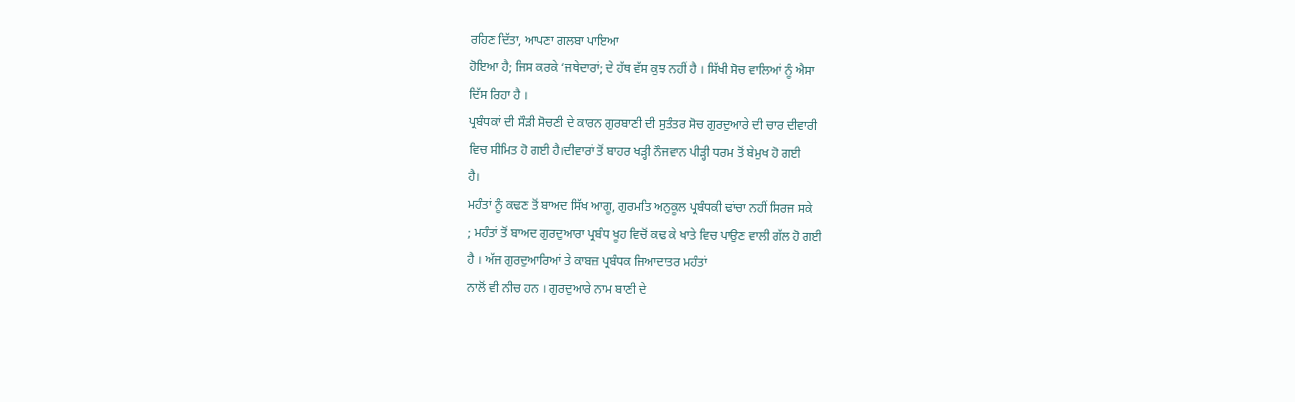ਰਹਿਣ ਦਿੱਤਾ, ਆਪਣਾ ਗਲਬਾ ਪਾਇਆ
ਹੋਇਆ ਹੈ; ਜਿਸ ਕਰਕੇ ‘ਜਥੇਦਾਰਾਂ; ਦੇ ਹੱਥ ਵੱਸ ਕੁਝ ਨਹੀਂ ਹੈ । ਸਿੱਖੀ ਸੋਚ ਵਾਲਿਆਂ ਨੂੰ ਐਸਾ
ਦਿੱਸ ਰਿਹਾ ਹੈ ।
ਪ੍ਰਬੰਧਕਾਂ ਦੀ ਸੌੜੀ ਸੋਚਣੀ ਦੇ ਕਾਰਨ ਗੁਰਬਾਣੀ ਦੀ ਸੁਤੰਤਰ ਸੋਚ ਗੁਰਦੁਆਰੇ ਦੀ ਚਾਰ ਦੀਵਾਰੀ
ਵਿਚ ਸੀਮਿਤ ਹੋ ਗਈ ਹੈ।ਦੀਵਾਰਾਂ ਤੋਂ ਬਾਹਰ ਖੜ੍ਹੀ ਨੌਜਵਾਨ ਪੀੜ੍ਹੀ ਧਰਮ ਤੋਂ ਬੇਮੁਖ ਹੋ ਗਈ
ਹੈ।
ਮਹੰਤਾਂ ਨੂੰ ਕਢਣ ਤੋਂ ਬਾਅਦ ਸਿੱਖ ਆਗੂ, ਗੁਰਮਤਿ ਅਨੁਕੂਲ ਪ੍ਰਬੰਧਕੀ ਢਾਂਚਾ ਨਹੀਂ ਸਿਰਜ ਸਕੇ
; ਮਹੰਤਾਂ ਤੋਂ ਬਾਅਦ ਗੁਰਦੁਆਰਾ ਪ੍ਰਬੰਧ ਖੂਹ ਵਿਚੋਂ ਕਢ ਕੇ ਖਾਤੇ ਵਿਚ ਪਾਉਣ ਵਾਲੀ ਗੱਲ ਹੋ ਗਈ
ਹੈ । ਅੱਜ ਗੁਰਦੁਆਰਿਆਂ ਤੇ ਕਾਬਜ਼ ਪ੍ਰਬੰਧਕ ਜਿਆਦਾਤਰ ਮਹੰਤਾਂ
ਨਾਲੋਂ ਵੀ ਨੀਚ ਹਨ । ਗੁਰਦੁਆਰੇ ਨਾਮ ਬਾਣੀ ਦੇ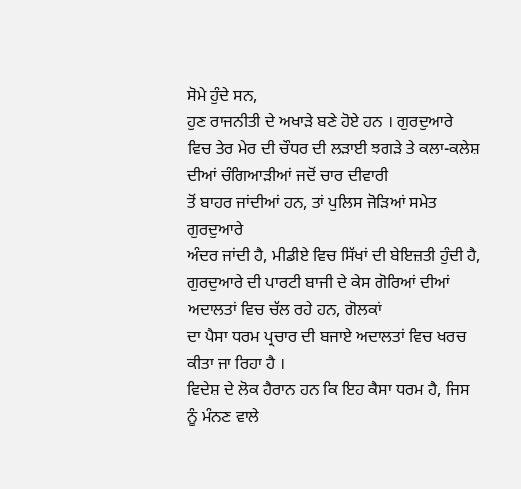ਸੋਮੇ ਹੁੰਦੇ ਸਨ,
ਹੁਣ ਰਾਜਨੀਤੀ ਦੇ ਅਖਾੜੇ ਬਣੇ ਹੋਏ ਹਨ । ਗੁਰਦੁਆਰੇ
ਵਿਚ ਤੇਰ ਮੇਰ ਦੀ ਚੌਧਰ ਦੀ ਲੜਾਈ ਝਗੜੇ ਤੇ ਕਲਾ-ਕਲੇਸ਼ ਦੀਆਂ ਚੰਗਿਆੜੀਆਂ ਜਦੋਂ ਚਾਰ ਦੀਵਾਰੀ
ਤੋਂ ਬਾਹਰ ਜਾਂਦੀਆਂ ਹਨ, ਤਾਂ ਪੁਲਿਸ ਜੋੜਿਆਂ ਸਮੇਤ ਗੁਰਦੁਆਰੇ
ਅੰਦਰ ਜਾਂਦੀ ਹੈ, ਮੀਡੀਏ ਵਿਚ ਸਿੱਖਾਂ ਦੀ ਬੇਇਜ਼ਤੀ ਹੁੰਦੀ ਹੈ,
ਗੁਰਦੁਆਰੇ ਦੀ ਪਾਰਟੀ ਬਾਜੀ ਦੇ ਕੇਸ ਗੋਰਿਆਂ ਦੀਆਂ ਅਦਾਲਤਾਂ ਵਿਚ ਚੱਲ ਰਹੇ ਹਨ, ਗੋਲਕਾਂ
ਦਾ ਪੈਸਾ ਧਰਮ ਪ੍ਰਚਾਰ ਦੀ ਬਜਾਏ ਅਦਾਲਤਾਂ ਵਿਚ ਖਰਚ ਕੀਤਾ ਜਾ ਰਿਹਾ ਹੈ ।
ਵਿਦੇਸ਼ ਦੇ ਲੋਕ ਹੈਰਾਨ ਹਨ ਕਿ ਇਹ ਕੈਸਾ ਧਰਮ ਹੈ, ਜਿਸ
ਨੂੰ ਮੰਨਣ ਵਾਲੇ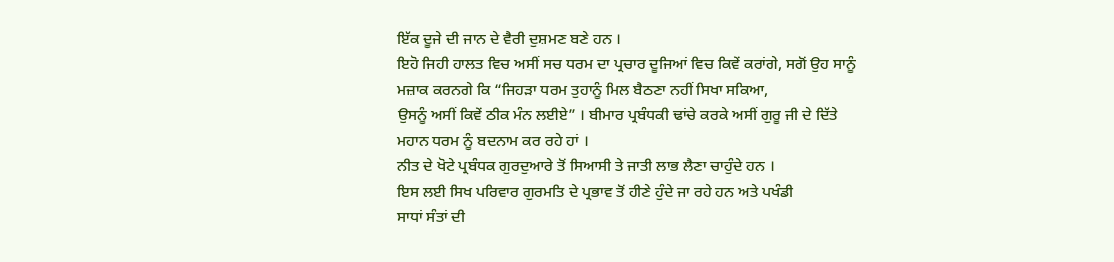ਇੱਕ ਦੂਜੇ ਦੀ ਜਾਨ ਦੇ ਵੈਰੀ ਦੁਸ਼ਮਣ ਬਣੇ ਹਨ ।
ਇਹੋ ਜਿਹੀ ਹਾਲਤ ਵਿਚ ਅਸੀਂ ਸਚ ਧਰਮ ਦਾ ਪ੍ਰਚਾਰ ਦੂਜਿਆਂ ਵਿਚ ਕਿਵੇਂ ਕਰਾਂਗੇ, ਸਗੋਂ ਉਹ ਸਾਨੂੰ
ਮਜ਼ਾਕ ਕਰਨਗੇ ਕਿ “ਜਿਹੜਾ ਧਰਮ ਤੁਹਾਨੂੰ ਮਿਲ ਬੈਠਣਾ ਨਹੀਂ ਸਿਖਾ ਸਕਿਆ,
ਉਸਨੂੰ ਅਸੀਂ ਕਿਵੇਂ ਠੀਕ ਮੰਨ ਲਈਏ” । ਬੀਮਾਰ ਪ੍ਰਬੰਧਕੀ ਢਾਂਚੇ ਕਰਕੇ ਅਸੀਂ ਗੁਰੂ ਜੀ ਦੇ ਦਿੱਤੇ
ਮਹਾਨ ਧਰਮ ਨੂੰ ਬਦਨਾਮ ਕਰ ਰਹੇ ਹਾਂ ।
ਨੀਤ ਦੇ ਖੋਟੇ ਪ੍ਰਬੰਧਕ ਗੁਰਦੁਆਰੇ ਤੋਂ ਸਿਆਸੀ ਤੇ ਜਾਤੀ ਲਾਭ ਲੈਣਾ ਚਾਹੁੰਦੇ ਹਨ ।
ਇਸ ਲਈ ਸਿਖ ਪਰਿਵਾਰ ਗੁਰਮਤਿ ਦੇ ਪ੍ਰਭਾਵ ਤੋਂ ਹੀਣੇ ਹੁੰਦੇ ਜਾ ਰਹੇ ਹਨ ਅਤੇ ਪਖੰਡੀ
ਸਾਧਾਂ ਸੰਤਾਂ ਦੀ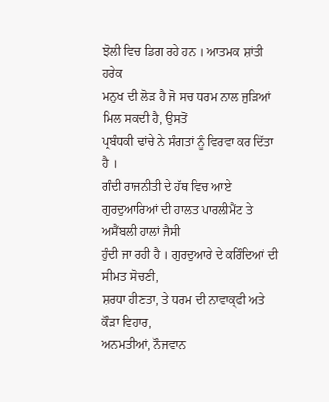ਝੋਲੀ ਵਿਚ ਡਿਗ ਰਹੇ ਹਨ । ਆਤਮਕ ਸ਼ਾਂਤੀ ਹਰੇਕ
ਮਨੁਖ ਦੀ ਲੋੜ ਹੈ ਜੋ ਸਚ ਧਰਮ ਨਾਲ ਜੁੜਿਆਂ ਮਿਲ ਸਕਦੀ ਹੈ, ਉਸਤੋਂ
ਪ੍ਰਬੰਧਕੀ ਢਾਂਚੇ ਨੇ ਸੰਗਤਾਂ ਨੂੰ ਵਿਰਵਾ ਕਰ ਦਿੱਤਾ ਹੈ ।
ਗੰਦੀ ਰਾਜਨੀਤੀ ਦੇ ਹੱਥ ਵਿਚ ਆਏ ਗੁਰਦੁਆਰਿਆਂ ਦੀ ਹਾਲਤ ਪਾਰਲੀਮੈਂਟ ਤੇ ਅਸੈਂਬਲੀ ਹਾਲਾਂ ਜੈਸੀ
ਹੁੰਦੀ ਜਾ ਰਹੀ ਹੈ । ਗੁਰਦੁਆਰੇ ਦੇ ਕਰਿੰਦਿਆਂ ਦੀ ਸੀਮਤ ਸੋਚਣੀ,
ਸ਼ਰਧਾ ਹੀਣਤਾ, ਤੇ ਧਰਮ ਦੀ ਨਾਵਾਕ੍ਫੀ ਅਤੇ ਕੌੜਾ ਵਿਹਾਰ,
ਅਨਮਤੀਆਂ, ਨੌਜਵਾਨ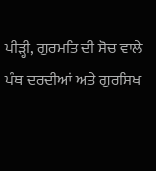ਪੀੜ੍ਹੀ, ਗੁਰਮਤਿ ਦੀ ਸੋਚ ਵਾਲੇ ਪੰਥ ਦਰਦੀਆਂ ਅਤੇ ਗੁਰਸਿਖ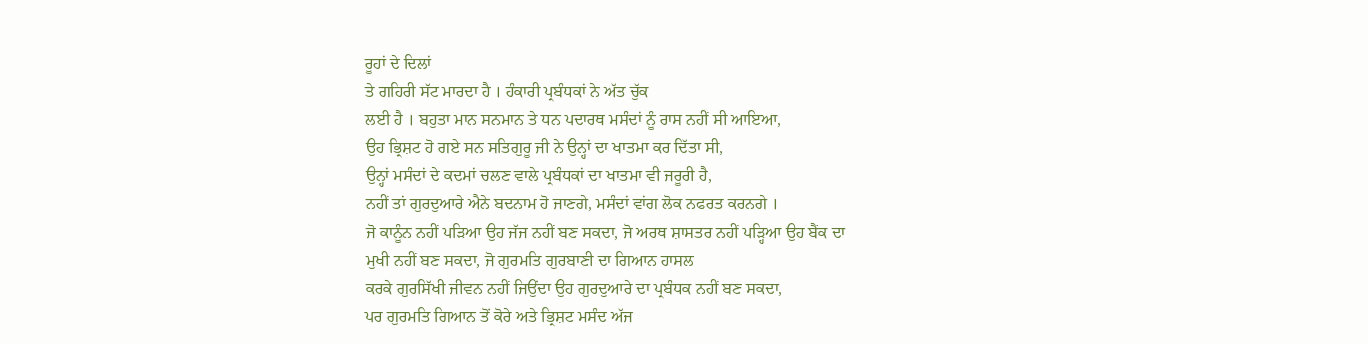ਰੂਹਾਂ ਦੇ ਦਿਲਾਂ
ਤੇ ਗਹਿਰੀ ਸੱਟ ਮਾਰਦਾ ਹੈ । ਹੰਕਾਰੀ ਪ੍ਰਬੰਧਕਾਂ ਨੇ ਅੱਤ ਚੁੱਕ
ਲਈ ਹੈ । ਬਹੁਤਾ ਮਾਨ ਸਨਮਾਨ ਤੇ ਧਨ ਪਦਾਰਥ ਮਸੰਦਾਂ ਨੂੰ ਰਾਸ ਨਹੀਂ ਸੀ ਆਇਆ,
ਉਹ ਭ੍ਰਿਸ਼ਟ ਹੋ ਗਏ ਸਨ ਸਤਿਗੁਰੂ ਜੀ ਨੇ ਉਨ੍ਹਾਂ ਦਾ ਖਾਤਮਾ ਕਰ ਦਿੱਤਾ ਸੀ,
ਉਨ੍ਹਾਂ ਮਸੰਦਾਂ ਦੇ ਕਦਮਾਂ ਚਲਣ ਵਾਲੇ ਪ੍ਰਬੰਧਕਾਂ ਦਾ ਖਾਤਮਾ ਵੀ ਜਰੂਰੀ ਹੈ,
ਨਹੀਂ ਤਾਂ ਗੁਰਦੁਆਰੇ ਐਨੇ ਬਦਨਾਮ ਹੋ ਜਾਣਗੇ, ਮਸੰਦਾਂ ਵਾਂਗ ਲੋਕ ਨਫਰਤ ਕਰਨਗੇ ।
ਜੋ ਕਾਨੂੰਨ ਨਹੀਂ ਪੜਿਆ ਉਹ ਜੱਜ ਨਹੀਂ ਬਣ ਸਕਦਾ, ਜੋ ਅਰਥ ਸ਼ਾਸਤਰ ਨਹੀਂ ਪੜ੍ਹਿਆ ਉਹ ਬੈਂਕ ਦਾ
ਮੁਖੀ ਨਹੀਂ ਬਣ ਸਕਦਾ, ਜੋ ਗੁਰਮਤਿ ਗੁਰਬਾਣੀ ਦਾ ਗਿਆਨ ਹਾਸਲ
ਕਰਕੇ ਗੁਰਸਿੱਖੀ ਜੀਵਨ ਨਹੀਂ ਜਿਉਂਦਾ ਉਹ ਗੁਰਦੁਆਰੇ ਦਾ ਪ੍ਰਬੰਧਕ ਨਹੀਂ ਬਣ ਸਕਦਾ,
ਪਰ ਗੁਰਮਤਿ ਗਿਆਨ ਤੋਂ ਕੋਰੇ ਅਤੇ ਭ੍ਰਿਸ਼ਟ ਮਸੰਦ ਅੱਜ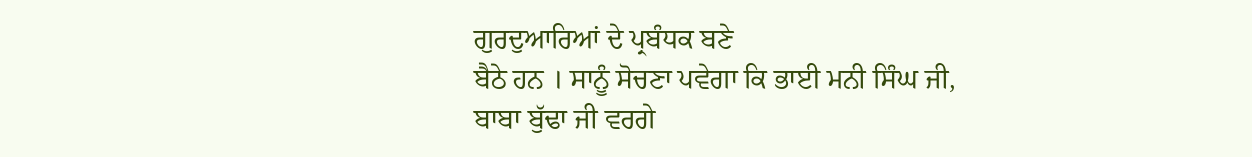ਗੁਰਦੁਆਰਿਆਂ ਦੇ ਪ੍ਰਬੰਧਕ ਬਣੇ
ਬੈਠੇ ਹਨ । ਸਾਨੂੰ ਸੋਚਣਾ ਪਵੇਗਾ ਕਿ ਭਾਈ ਮਨੀ ਸਿੰਘ ਜੀ, ਬਾਬਾ ਬੁੱਢਾ ਜੀ ਵਰਗੇ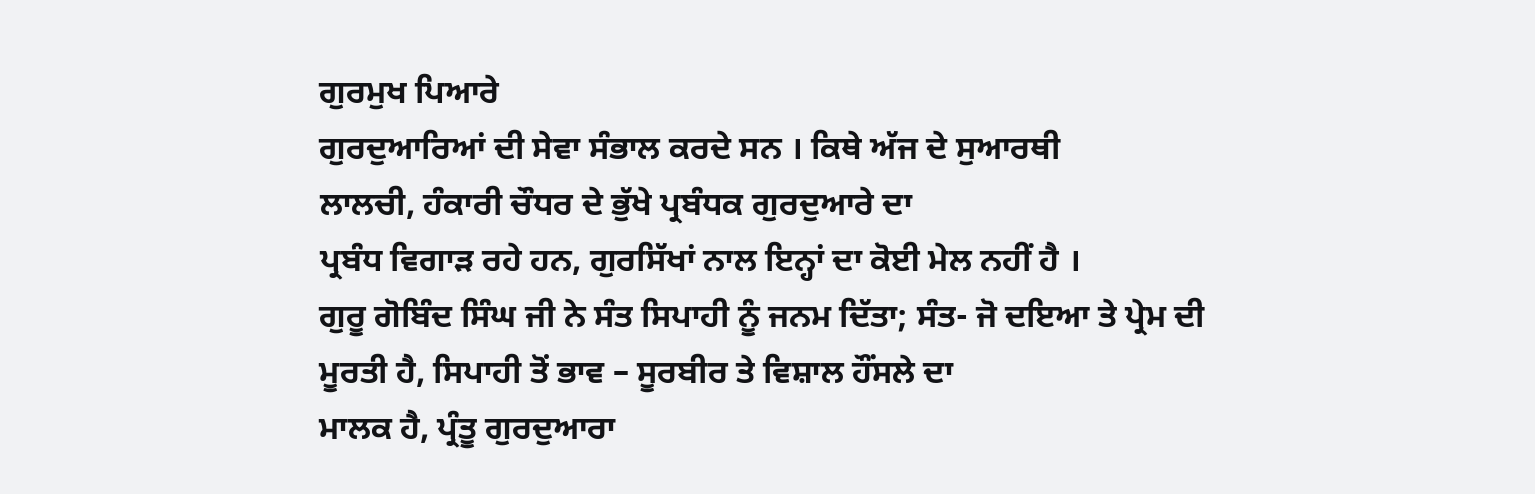ਗੁਰਮੁਖ ਪਿਆਰੇ
ਗੁਰਦੁਆਰਿਆਂ ਦੀ ਸੇਵਾ ਸੰਭਾਲ ਕਰਦੇ ਸਨ । ਕਿਥੇ ਅੱਜ ਦੇ ਸੁਆਰਥੀ
ਲਾਲਚੀ, ਹੰਕਾਰੀ ਚੌਧਰ ਦੇ ਭੁੱਖੇ ਪ੍ਰਬੰਧਕ ਗੁਰਦੁਆਰੇ ਦਾ
ਪ੍ਰਬੰਧ ਵਿਗਾੜ ਰਹੇ ਹਨ, ਗੁਰਸਿੱਖਾਂ ਨਾਲ ਇਨ੍ਹਾਂ ਦਾ ਕੋਈ ਮੇਲ ਨਹੀਂ ਹੈ ।
ਗੁਰੂ ਗੋਬਿੰਦ ਸਿੰਘ ਜੀ ਨੇ ਸੰਤ ਸਿਪਾਹੀ ਨੂੰ ਜਨਮ ਦਿੱਤਾ; ਸੰਤ- ਜੋ ਦਇਆ ਤੇ ਪ੍ਰੇਮ ਦੀ
ਮੂਰਤੀ ਹੈ, ਸਿਪਾਹੀ ਤੋਂ ਭਾਵ – ਸੂਰਬੀਰ ਤੇ ਵਿਸ਼ਾਲ ਹੌਂਸਲੇ ਦਾ
ਮਾਲਕ ਹੈ, ਪ੍ਰੰਤੂ ਗੁਰਦੁਆਰਾ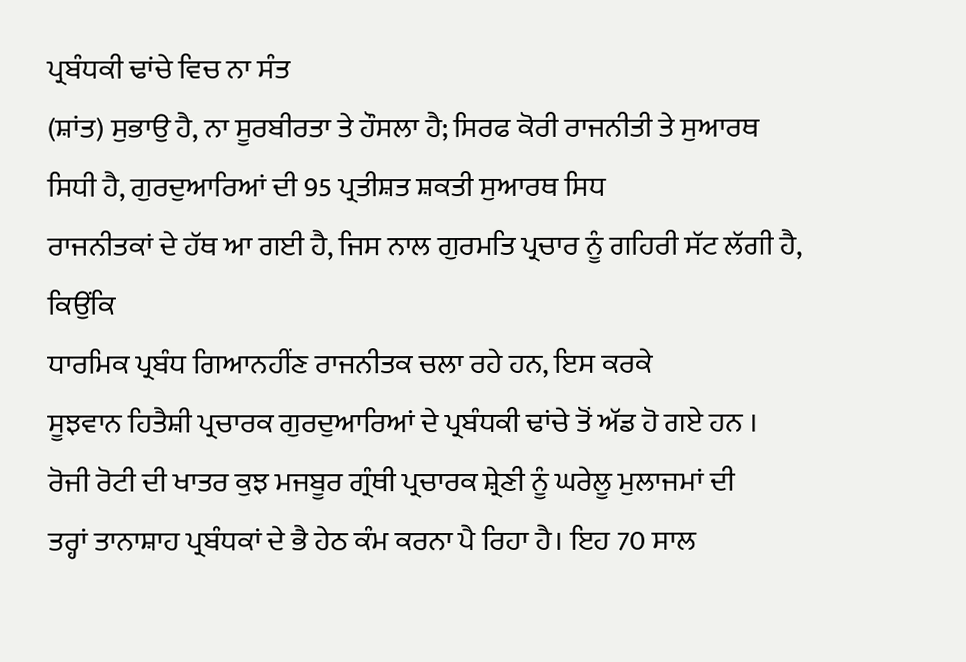ਪ੍ਰਬੰਧਕੀ ਢਾਂਚੇ ਵਿਚ ਨਾ ਸੰਤ
(ਸ਼ਾਂਤ) ਸੁਭਾਉ ਹੈ, ਨਾ ਸੂਰਬੀਰਤਾ ਤੇ ਹੌਸਲਾ ਹੈ; ਸਿਰਫ ਕੋਰੀ ਰਾਜਨੀਤੀ ਤੇ ਸੁਆਰਥ
ਸਿਧੀ ਹੈ, ਗੁਰਦੁਆਰਿਆਂ ਦੀ 95 ਪ੍ਰਤੀਸ਼ਤ ਸ਼ਕਤੀ ਸੁਆਰਥ ਸਿਧ
ਰਾਜਨੀਤਕਾਂ ਦੇ ਹੱਥ ਆ ਗਈ ਹੈ, ਜਿਸ ਨਾਲ ਗੁਰਮਤਿ ਪ੍ਰਚਾਰ ਨੂੰ ਗਹਿਰੀ ਸੱਟ ਲੱਗੀ ਹੈ, ਕਿਉਂਕਿ
ਧਾਰਮਿਕ ਪ੍ਰਬੰਧ ਗਿਆਨਹੀਂਣ ਰਾਜਨੀਤਕ ਚਲਾ ਰਹੇ ਹਨ, ਇਸ ਕਰਕੇ
ਸੂਝਵਾਨ ਹਿਤੈਸ਼ੀ ਪ੍ਰਚਾਰਕ ਗੁਰਦੁਆਰਿਆਂ ਦੇ ਪ੍ਰਬੰਧਕੀ ਢਾਂਚੇ ਤੋਂ ਅੱਡ ਹੋ ਗਏ ਹਨ ।
ਰੋਜੀ ਰੋਟੀ ਦੀ ਖਾਤਰ ਕੁਝ ਮਜਬੂਰ ਗ੍ਰੰਥੀ ਪ੍ਰਚਾਰਕ ਸ਼੍ਰੇਣੀ ਨੂੰ ਘਰੇਲੂ ਮੁਲਾਜਮਾਂ ਦੀ
ਤਰ੍ਹਾਂ ਤਾਨਾਸ਼ਾਹ ਪ੍ਰਬੰਧਕਾਂ ਦੇ ਭੈ ਹੇਠ ਕੰਮ ਕਰਨਾ ਪੈ ਰਿਹਾ ਹੈ। ਇਹ 70 ਸਾਲ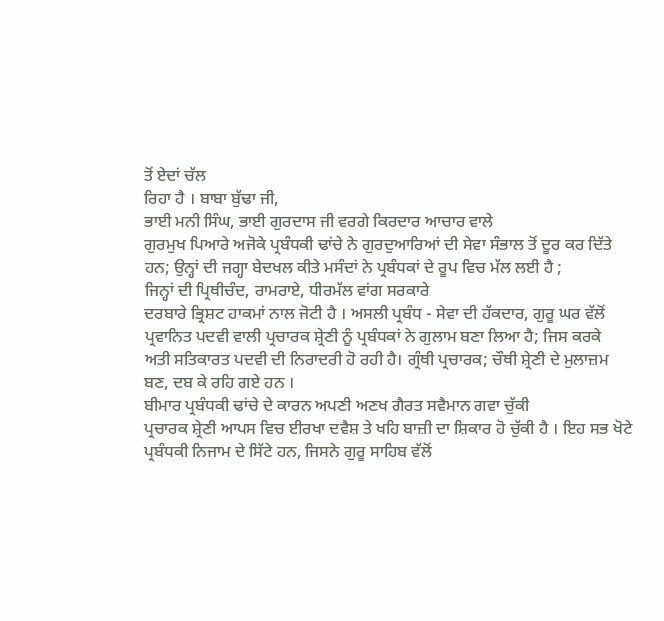ਤੋਂ ਏਦਾਂ ਚੱਲ
ਰਿਹਾ ਹੈ । ਬਾਬਾ ਬੁੱਢਾ ਜੀ,
ਭਾਈ ਮਨੀ ਸਿੰਘ, ਭਾਈ ਗੁਰਦਾਸ ਜੀ ਵਰਗੇ ਕਿਰਦਾਰ ਆਚਾਰ ਵਾਲੇ
ਗੁਰਮੁਖ ਪਿਆਰੇ ਅਜੋਕੇ ਪ੍ਰਬੰਧਕੀ ਢਾਂਚੇ ਨੇ ਗੁਰਦੁਆਰਿਆਂ ਦੀ ਸੇਵਾ ਸੰਭਾਲ ਤੋਂ ਦੂਰ ਕਰ ਦਿੱਤੇ
ਹਨ; ਉਨ੍ਹਾਂ ਦੀ ਜਗ੍ਹਾ ਬੇਦਖਲ ਕੀਤੇ ਮਸੰਦਾਂ ਨੇ ਪ੍ਰਬੰਧਕਾਂ ਦੇ ਰੂਪ ਵਿਚ ਮੱਲ ਲਈ ਹੈ ;
ਜਿਨ੍ਹਾਂ ਦੀ ਪ੍ਰਿਥੀਚੰਦ, ਰਾਮਰਾਏ, ਧੀਰਮੱਲ ਵਾਂਗ ਸਰਕਾਰੇ
ਦਰਬਾਰੇ ਭ੍ਰਿਸ਼ਟ ਹਾਕਮਾਂ ਨਾਲ ਜੋਟੀ ਹੈ । ਅਸਲੀ ਪ੍ਰਬੰਧ - ਸੇਵਾ ਦੀ ਹੱਕਦਾਰ, ਗੁਰੂ ਘਰ ਵੱਲੋਂ
ਪ੍ਰਵਾਨਿਤ ਪਦਵੀ ਵਾਲੀ ਪ੍ਰਚਾਰਕ ਸ਼੍ਰੇਣੀ ਨੂੰ ਪ੍ਰਬੰਧਕਾਂ ਨੇ ਗੁਲਾਮ ਬਣਾ ਲਿਆ ਹੈ; ਜਿਸ ਕਰਕੇ
ਅਤੀ ਸਤਿਕਾਰਤ ਪਦਵੀ ਦੀ ਨਿਰਾਦਰੀ ਹੋ ਰਹੀ ਹੈ। ਗ੍ਰੰਥੀ ਪ੍ਰਚਾਰਕ; ਚੌਥੀ ਸ਼੍ਰੇਣੀ ਦੇ ਮੁਲਾਜ਼ਮ
ਬਣ, ਦਬ ਕੇ ਰਹਿ ਗਏ ਹਨ ।
ਬੀਮਾਰ ਪ੍ਰਬੰਧਕੀ ਢਾਂਚੇ ਦੇ ਕਾਰਨ ਅਪਣੀ ਅਣਖ ਗੈਰਤ ਸਵੈਮਾਨ ਗਵਾ ਚੁੱਕੀ
ਪ੍ਰਚਾਰਕ ਸ਼੍ਰੇਣੀ ਆਪਸ ਵਿਚ ਈਰਖਾ ਦਵੈਸ਼ ਤੇ ਖਹਿ ਬਾਜ਼ੀ ਦਾ ਸ਼ਿਕਾਰ ਹੋ ਚੁੱਕੀ ਹੈ । ਇਹ ਸਭ ਖੋਟੇ
ਪ੍ਰਬੰਧਕੀ ਨਿਜਾਮ ਦੇ ਸਿੱਟੇ ਹਨ, ਜਿਸਨੇ ਗੁਰੂ ਸਾਹਿਬ ਵੱਲੋਂ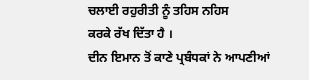ਚਲਾਈ ਰਹੁਰੀਤੀ ਨੂੰ ਤਹਿਸ ਨਹਿਸ
ਕਰਕੇ ਰੱਖ ਦਿੱਤਾ ਹੈ ।
ਦੀਨ ਇਮਾਨ ਤੋਂ ਕਾਣੇ ਪ੍ਰਬੰਧਕਾਂ ਨੇ ਆਪਣੀਆਂ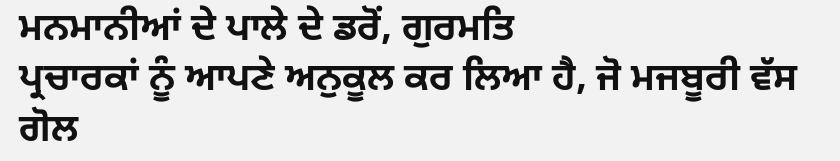ਮਨਮਾਨੀਆਂ ਦੇ ਪਾਲੇ ਦੇ ਡਰੋਂ, ਗੁਰਮਤਿ
ਪ੍ਰਚਾਰਕਾਂ ਨੂੰ ਆਪਣੇ ਅਨੁਕੂਲ ਕਰ ਲਿਆ ਹੈ, ਜੋ ਮਜਬੂਰੀ ਵੱਸ ਗੋਲ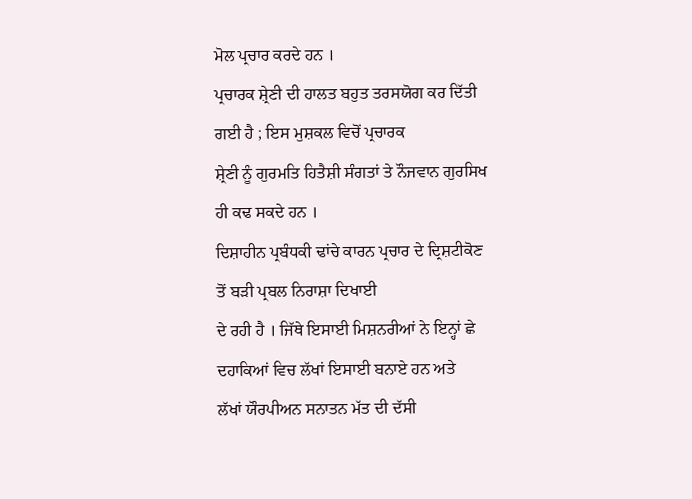ਮੋਲ ਪ੍ਰਚਾਰ ਕਰਦੇ ਹਨ ।
ਪ੍ਰਚਾਰਕ ਸ਼੍ਰੇਣੀ ਦੀ ਹਾਲਤ ਬਹੁਤ ਤਰਸਯੋਗ ਕਰ ਦਿੱਤੀ ਗਈ ਹੈ ; ਇਸ ਮੁਸ਼ਕਲ ਵਿਚੋਂ ਪ੍ਰਚਾਰਕ
ਸ਼੍ਰੇਣੀ ਨੂੰ ਗੁਰਮਤਿ ਹਿਤੈਸ਼ੀ ਸੰਗਤਾਂ ਤੇ ਨੌਜਵਾਨ ਗੁਰਸਿਖ ਹੀ ਕਢ ਸਕਦੇ ਹਨ ।
ਦਿਸ਼ਾਹੀਨ ਪ੍ਰਬੰਧਕੀ ਢਾਂਚੇ ਕਾਰਨ ਪ੍ਰਚਾਰ ਦੇ ਦ੍ਰਿਸ਼ਟੀਕੋਣ ਤੋਂ ਬੜੀ ਪ੍ਰਬਲ ਨਿਰਾਸ਼ਾ ਦਿਖਾਈ
ਦੇ ਰਹੀ ਹੈ । ਜਿੱਥੇ ਇਸਾਈ ਮਿਸ਼ਨਰੀਆਂ ਨੇ ਇਨ੍ਹਾਂ ਛੇ ਦਹਾਕਿਆਂ ਵਿਚ ਲੱਖਾਂ ਇਸਾਈ ਬਨਾਏ ਹਨ ਅਤੇ
ਲੱਖਾਂ ਯੌਰਪੀਅਨ ਸਨਾਤਨ ਮੱਤ ਦੀ ਦੱਸੀ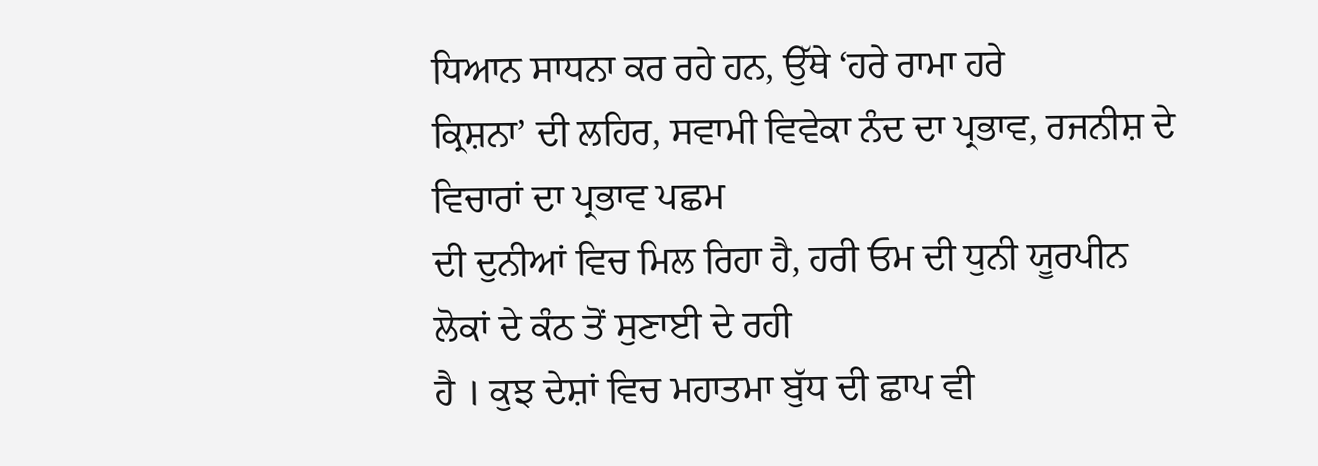ਧਿਆਨ ਸਾਧਨਾ ਕਰ ਰਹੇ ਹਨ, ਉੱਥੇ ‘ਹਰੇ ਰਾਮਾ ਹਰੇ
ਕ੍ਰਿਸ਼ਨਾ’ ਦੀ ਲਹਿਰ, ਸਵਾਮੀ ਵਿਵੇਕਾ ਨੰਦ ਦਾ ਪ੍ਰਭਾਵ, ਰਜਨੀਸ਼ ਦੇ ਵਿਚਾਰਾਂ ਦਾ ਪ੍ਰਭਾਵ ਪਛਮ
ਦੀ ਦੁਨੀਆਂ ਵਿਚ ਮਿਲ ਰਿਹਾ ਹੈ, ਹਰੀ ਓਮ ਦੀ ਧੁਨੀ ਯੂਰਪੀਨ ਲੋਕਾਂ ਦੇ ਕੰਠ ਤੋਂ ਸੁਣਾਈ ਦੇ ਰਹੀ
ਹੈ । ਕੁਝ ਦੇਸ਼ਾਂ ਵਿਚ ਮਹਾਤਮਾ ਬੁੱਧ ਦੀ ਛਾਪ ਵੀ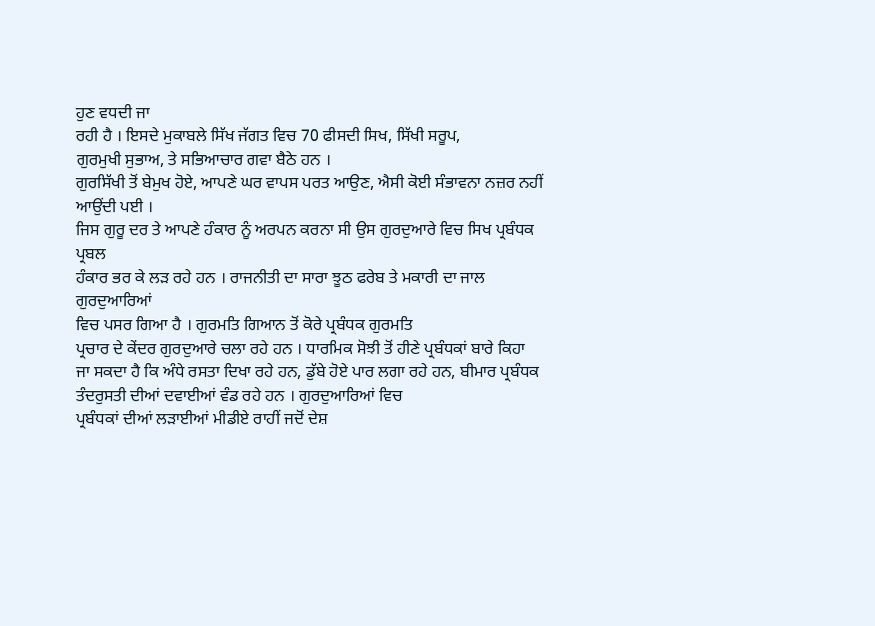ਹੁਣ ਵਧਦੀ ਜਾ
ਰਹੀ ਹੈ । ਇਸਦੇ ਮੁਕਾਬਲੇ ਸਿੱਖ ਜੱਗਤ ਵਿਚ 70 ਫੀਸਦੀ ਸਿਖ, ਸਿੱਖੀ ਸਰੂਪ,
ਗੁਰਮੁਖੀ ਸੁਭਾਅ, ਤੇ ਸਭਿਆਚਾਰ ਗਵਾ ਬੈਠੇ ਹਨ ।
ਗੁਰਸਿੱਖੀ ਤੋਂ ਬੇਮੁਖ ਹੋਏ, ਆਪਣੇ ਘਰ ਵਾਪਸ ਪਰਤ ਆਉਣ, ਐਸੀ ਕੋਈ ਸੰਭਾਵਨਾ ਨਜ਼ਰ ਨਹੀਂ
ਆਉਂਦੀ ਪਈ ।
ਜਿਸ ਗੁਰੂ ਦਰ ਤੇ ਆਪਣੇ ਹੰਕਾਰ ਨੂੰ ਅਰਪਨ ਕਰਨਾ ਸੀ ਉਸ ਗੁਰਦੁਆਰੇ ਵਿਚ ਸਿਖ ਪ੍ਰਬੰਧਕ ਪ੍ਰਬਲ
ਹੰਕਾਰ ਭਰ ਕੇ ਲੜ ਰਹੇ ਹਨ । ਰਾਜਨੀਤੀ ਦਾ ਸਾਰਾ ਝੂਠ ਫਰੇਬ ਤੇ ਮਕਾਰੀ ਦਾ ਜਾਲ ਗੁਰਦੁਆਰਿਆਂ
ਵਿਚ ਪਸਰ ਗਿਆ ਹੈ । ਗੁਰਮਤਿ ਗਿਆਨ ਤੋਂ ਕੋਰੇ ਪ੍ਰਬੰਧਕ ਗੁਰਮਤਿ
ਪ੍ਰਚਾਰ ਦੇ ਕੇਂਦਰ ਗੁਰਦੁਆਰੇ ਚਲਾ ਰਹੇ ਹਨ । ਧਾਰਮਿਕ ਸੋਝੀ ਤੋਂ ਹੀਣੇ ਪ੍ਰਬੰਧਕਾਂ ਬਾਰੇ ਕਿਹਾ
ਜਾ ਸਕਦਾ ਹੈ ਕਿ ਅੰਧੇ ਰਸਤਾ ਦਿਖਾ ਰਹੇ ਹਨ, ਡੁੱਬੇ ਹੋਏ ਪਾਰ ਲਗਾ ਰਹੇ ਹਨ, ਬੀਮਾਰ ਪ੍ਰਬੰਧਕ
ਤੰਦਰੁਸਤੀ ਦੀਆਂ ਦਵਾਈਆਂ ਵੰਡ ਰਹੇ ਹਨ । ਗੁਰਦੁਆਰਿਆਂ ਵਿਚ
ਪ੍ਰਬੰਧਕਾਂ ਦੀਆਂ ਲੜਾਈਆਂ ਮੀਡੀਏ ਰਾਹੀਂ ਜਦੋਂ ਦੇਸ਼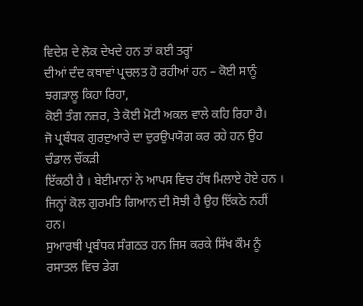ਵਿਦੇਸ਼ ਦੇ ਲੋਕ ਦੇਖਦੇ ਹਨ ਤਾਂ ਕਈ ਤਰ੍ਹਾਂ
ਦੀਆਂ ਦੰਦ ਕਥਾਵਾਂ ਪ੍ਰਚਲਤ ਹੋ ਰਹੀਆਂ ਹਨ – ਕੋਈ ਸਾਨੂੰ ਝਗੜਾਲੂ ਕਿਹਾ ਰਿਹਾ,
ਕੋਈ ਤੰਗ ਨਜ਼ਰ, ਤੇ ਕੋਈ ਮੋਟੀ ਅਕਲ ਵਾਲੇ ਕਹਿ ਰਿਹਾ ਹੈ।
ਜੋ ਪ੍ਰਬੰਧਕ ਗੁਰਦੁਆਰੇ ਦਾ ਦੁਰਉਪਯੋਗ ਕਰ ਰਹੇ ਹਨ ਉਹ ਚੰਡਾਲ ਚੌਂਕੜੀ
ਇੱਕਠੀ ਹੈ । ਬੇਈਮਾਨਾਂ ਨੇ ਆਪਸ ਵਿਚ ਹੱਥ ਮਿਲਾਏ ਹੋਏ ਹਨ ।
ਜਿਨ੍ਹਾਂ ਕੋਲ ਗੁਰਮਤਿ ਗਿਆਨ ਦੀ ਸੋਝੀ ਹੈ ਉਹ ਇੱਕਠੇ ਨਹੀਂ ਹਨ।
ਸੁਆਰਥੀ ਪ੍ਰਬੰਧਕ ਸੰਗਠਤ ਹਨ ਜਿਸ ਕਰਕੇ ਸਿੱਖ ਕੌਮ ਨੂੰ ਰਸਾਤਲ ਵਿਚ ਡੇਗ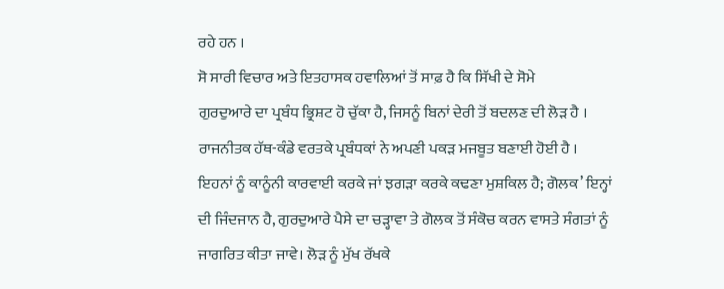ਰਹੇ ਹਨ ।
ਸੋ ਸਾਰੀ ਵਿਚਾਰ ਅਤੇ ਇਤਹਾਸਕ ਹਵਾਲਿਆਂ ਤੋਂ ਸਾਫ਼ ਹੈ ਕਿ ਸਿੱਖੀ ਦੇ ਸੋਮੇ
ਗੁਰਦੁਆਰੇ ਦਾ ਪ੍ਰਬੰਧ ਭ੍ਰਿਸ਼ਟ ਹੋ ਚੁੱਕਾ ਹੈ, ਜਿਸਨੂੰ ਬਿਨਾਂ ਦੇਰੀ ਤੋਂ ਬਦਲਣ ਦੀ ਲੋੜ ਹੈ ।
ਰਾਜਨੀਤਕ ਹੱਥ-ਕੰਡੇ ਵਰਤਕੇ ਪ੍ਰਬੰਧਕਾਂ ਨੇ ਅਪਣੀ ਪਕੜ ਮਜਬੂਤ ਬਣਾਈ ਹੋਈ ਹੈ ।
ਇਹਨਾਂ ਨੂੰ ਕਾਨੂੰਨੀ ਕਾਰਵਾਈ ਕਰਕੇ ਜਾਂ ਝਗੜਾ ਕਰਕੇ ਕਢਣਾ ਮੁਸ਼ਕਿਲ ਹੈ; ਗੋਲਕ’ ਇਨ੍ਹਾਂ
ਦੀ ਜਿੰਦਜਾਨ ਹੈ, ਗੁਰਦੁਆਰੇ ਪੈਸੇ ਦਾ ਚੜ੍ਹਾਵਾ ਤੇ ਗੋਲਕ ਤੋਂ ਸੰਕੋਚ ਕਰਨ ਵਾਸਤੇ ਸੰਗਤਾਂ ਨੂੰ
ਜਾਗਰਿਤ ਕੀਤਾ ਜਾਵੇ। ਲੋੜ ਨੂੰ ਮੁੱਖ ਰੱਖਕੇ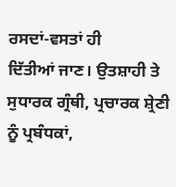ਰਸਦਾਂ-ਵਸਤਾਂ ਹੀ
ਦਿੱਤੀਆਂ ਜਾਣ। ਉਤਸ਼ਾਹੀ ਤੇ ਸੁਧਾਰਕ ਗ੍ਰੰਥੀ, ਪ੍ਰਚਾਰਕ ਸ਼੍ਰੇਣੀ
ਨੂੰ ਪ੍ਰਬੰਧਕਾਂ,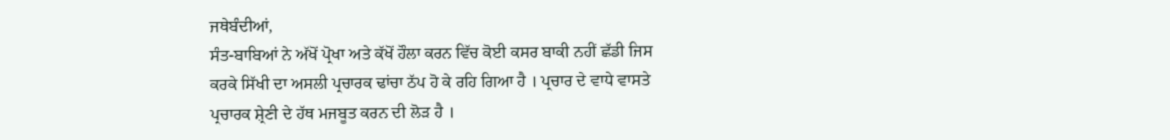ਜਥੇਬੰਦੀਆਂ,
ਸੰਤ-ਬਾਬਿਆਂ ਨੇ ਅੱਖੋਂ ਪ੍ਰੋਖਾ ਅਤੇ ਕੱਖੋਂ ਹੌਲਾ ਕਰਨ ਵਿੱਚ ਕੋਈ ਕਸਰ ਬਾਕੀ ਨਹੀਂ ਛੱਡੀ ਜਿਸ
ਕਰਕੇ ਸਿੱਖੀ ਦਾ ਅਸਲੀ ਪ੍ਰਚਾਰਕ ਢਾਂਚਾ ਠੱਪ ਹੋ ਕੇ ਰਹਿ ਗਿਆ ਹੈ । ਪ੍ਰਚਾਰ ਦੇ ਵਾਧੇ ਵਾਸਤੇ
ਪ੍ਰਚਾਰਕ ਸ਼੍ਰੇਣੀ ਦੇ ਹੱਥ ਮਜਬੂਤ ਕਰਨ ਦੀ ਲੋੜ ਹੈ ।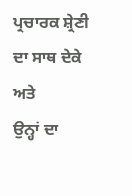ਪ੍ਰਚਾਰਕ ਸ਼੍ਰੇਣੀ ਦਾ ਸਾਥ ਦੇਕੇ ਅਤੇ
ਉਨ੍ਹਾਂ ਦਾ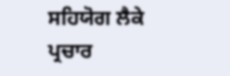ਸਹਿਯੋਗ ਲੈਕੇ ਪ੍ਰਚਾਰ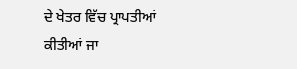ਦੇ ਖੇਤਰ ਵਿੱਚ ਪ੍ਰਾਪਤੀਆਂ ਕੀਤੀਆਂ ਜਾ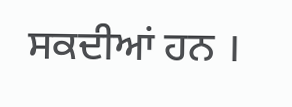ਸਕਦੀਆਂ ਹਨ ।